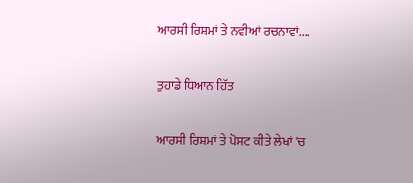ਆਰਸੀ ਰਿਸ਼ਮਾਂ ਤੇ ਨਵੀਆਂ ਰਚਨਾਵਾਂ....

ਤੁਹਾਡੇ ਧਿਆਨ ਹਿੱਤ

ਆਰਸੀ ਰਿਸ਼ਮਾਂ ਤੇ ਪੋਸਟ ਕੀਤੇ ਲੇਖਾਂ 'ਚ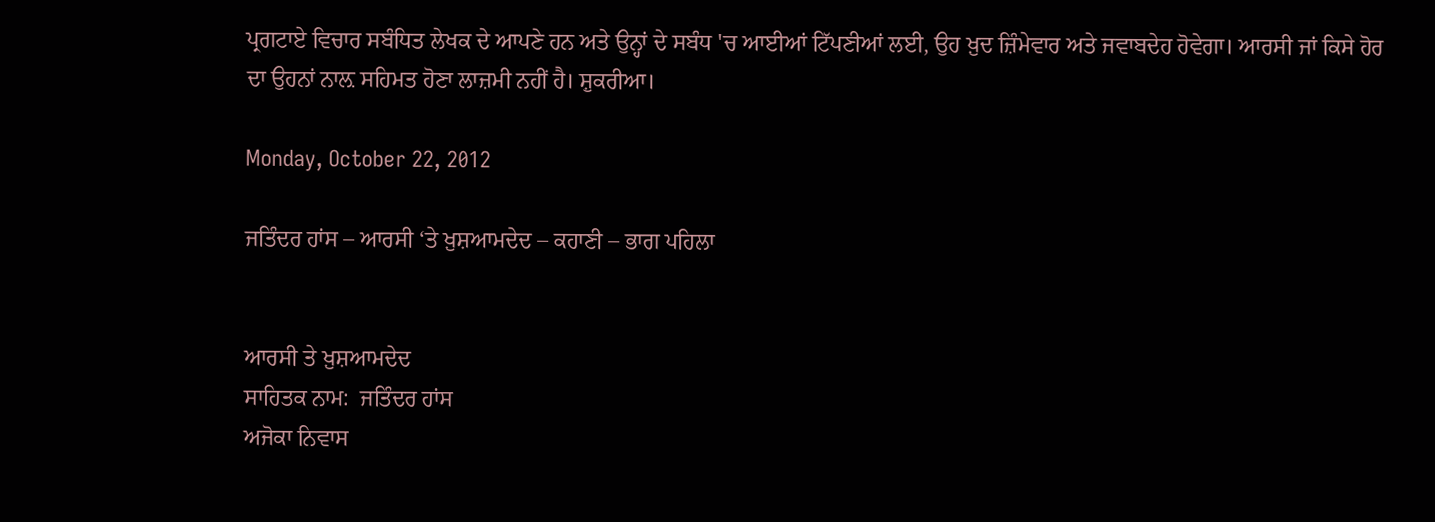ਪ੍ਰਗਟਾਏ ਵਿਚਾਰ ਸਬੰਧਿਤ ਲੇਖਕ ਦੇ ਆਪਣੇ ਹਨ ਅਤੇ ਉਨ੍ਹਾਂ ਦੇ ਸਬੰਧ 'ਚ ਆਈਆਂ ਟਿੱਪਣੀਆਂ ਲਈ, ਉਹ ਖ਼ੁਦ ਜ਼ਿੰਮੇਵਾਰ ਅਤੇ ਜਵਾਬਦੇਹ ਹੋਵੇਗਾ। ਆਰਸੀ ਜਾਂ ਕਿਸੇ ਹੋਰ ਦਾ ਉਹਨਾਂ ਨਾਲ਼ ਸਹਿਮਤ ਹੋਣਾ ਲਾਜ਼ਮੀ ਨਹੀਂ ਹੈ। ਸ਼ੁਕਰੀਆ।

Monday, October 22, 2012

ਜਤਿੰਦਰ ਹਾਂਸ – ਆਰਸੀ ‘ਤੇ ਖ਼ੁਸ਼ਆਮਦੇਦ – ਕਹਾਣੀ – ਭਾਗ ਪਹਿਲਾ


ਆਰਸੀ ਤੇ ਖ਼ੁਸ਼ਆਮਦੇਦ
ਸਾਹਿਤਕ ਨਾਮ:  ਜਤਿੰਦਰ ਹਾਂਸ
ਅਜੋਕਾ ਨਿਵਾਸ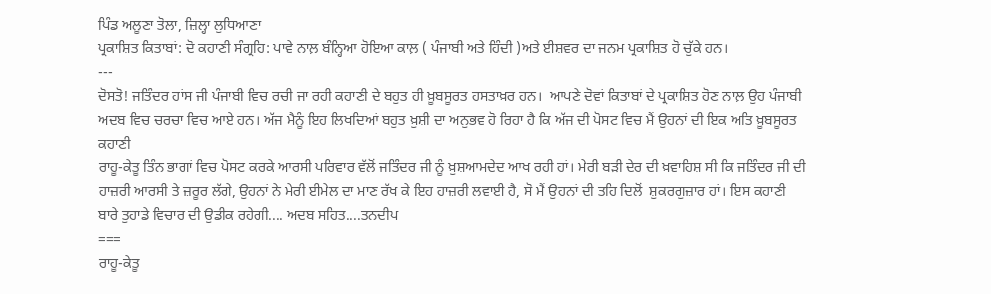ਪਿੰਡ ਅਲੂਣਾ ਤੋਲਾ, ਜ਼ਿਲ੍ਹਾ ਲੁਧਿਆਣਾ
ਪ੍ਰਕਾਸ਼ਿਤ ਕਿਤਾਬਾਂ: ਦੋ ਕਹਾਣੀ ਸੰਗ੍ਰਹਿ: ਪਾਵੇ ਨਾਲ਼ ਬੰਨ੍ਹਿਆ ਹੋਇਆ ਕਾਲ਼ ( ਪੰਜਾਬੀ ਅਤੇ ਹਿੰਦੀ )ਅਤੇ ਈਸ਼ਵਰ ਦਾ ਜਨਮ ਪ੍ਰਕਾਸ਼ਿਤ ਹੋ ਚੁੱਕੇ ਹਨ।
---
ਦੋਸਤੋ! ਜਤਿੰਦਰ ਹਾਂਸ ਜੀ ਪੰਜਾਬੀ ਵਿਚ ਰਚੀ ਜਾ ਰਹੀ ਕਹਾਣੀ ਦੇ ਬਹੁਤ ਹੀ ਖ਼ੂਬਸੂਰਤ ਹਸਤਾਖ਼ਰ ਹਨ।  ਆਪਣੇ ਦੋਵਾਂ ਕਿਤਾਬਾਂ ਦੇ ਪ੍ਰਕਾਸ਼ਿਤ ਹੋਣ ਨਾਲ਼ ਉਹ ਪੰਜਾਬੀ ਅਦਬ ਵਿਚ ਚਰਚਾ ਵਿਚ ਆਏ ਹਨ। ਅੱਜ ਮੈਨੂੰ ਇਹ ਲਿਖਦਿਆਂ ਬਹੁਤ ਖ਼ੁਸ਼ੀ ਦਾ ਅਨੁਭਵ ਹੋ ਰਿਹਾ ਹੈ ਕਿ ਅੱਜ ਦੀ ਪੋਸਟ ਵਿਚ ਮੈਂ ਉਹਨਾਂ ਦੀ ਇਕ ਅਤਿ ਖ਼ੂਬਸੂਰਤ ਕਹਾਣੀ
ਰਾਹੂ-ਕੇਤੂ ਤਿੰਨ ਭਾਗਾਂ ਵਿਚ ਪੋਸਟ ਕਰਕੇ ਆਰਸੀ ਪਰਿਵਾਰ ਵੱਲੋਂ ਜਤਿੰਦਰ ਜੀ ਨੂੰ ਖ਼ੁਸ਼ਆਮਦੇਦ ਆਖ ਰਹੀ ਹਾਂ। ਮੇਰੀ ਬੜੀ ਦੇਰ ਦੀ ਖ਼ਵਾਹਿਸ਼ ਸੀ ਕਿ ਜਤਿੰਦਰ ਜੀ ਦੀ ਹਾਜ਼ਰੀ ਆਰਸੀ ਤੇ ਜ਼ਰੂਰ ਲੱਗੇ, ਉਹਨਾਂ ਨੇ ਮੇਰੀ ਈਮੇਲ ਦਾ ਮਾਣ ਰੱਖ ਕੇ ਇਹ ਹਾਜ਼ਰੀ ਲਵਾਈ ਹੈ, ਸੋ ਮੈਂ ਉਹਨਾਂ ਦੀ ਤਹਿ ਦਿਲੋਂ  ਸ਼ੁਕਰਗੁਜ਼ਾਰ ਹਾਂ। ਇਸ ਕਹਾਣੀ ਬਾਰੇ ਤੁਹਾਡੇ ਵਿਚਾਰ ਦੀ ਉਡੀਕ ਰਹੇਗੀ.... ਅਦਬ ਸਹਿਤ....ਤਨਦੀਪ
===
ਰਾਹੂ-ਕੇਤੂ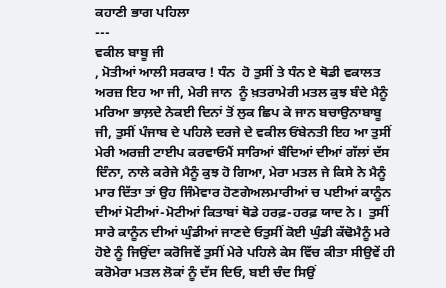ਕਹਾਣੀ ਭਾਗ ਪਹਿਲਾ
---
ਵਕੀਲ ਬਾਬੂ ਜੀ
, ਮੋਤੀਆਂ ਆਲੀ ਸਰਕਾਰ ! ਧੰਨ  ਹੋ ਤੁਸੀਂ ਤੇ ਧੰਨ ਏ ਥੋਡੀ ਵਕਾਲਤ
ਅਰਜ਼ ਇਹ ਆ ਜੀ, ਮੇਰੀ ਜਾਨ  ਨੂੰ ਖ਼ਤਰਾਮੇਰੀ ਮਤਲ ਕੁਝ ਬੰਦੇ ਮੈਨੂੰ ਮਰਿਆ ਭਾਲ਼ਦੇ ਨੇਕਈ ਦਿਨਾਂ ਤੋਂ ਲੁਕ ਛਿਪ ਕੇ ਜਾਨ ਬਚਾਉਨਾਬਾਬੂ ਜੀ, ਤੁਸੀਂ ਪੰਜਾਬ ਦੇ ਪਹਿਲੇ ਦਰਜੇ ਦੇ ਵਕੀਲ ਓਂਬੇਨਤੀ ਇਹ ਆ ਤੁਸੀਂ ਮੇਰੀ ਅਰਜ਼ੀ ਟਾਈਪ ਕਰਵਾਓਮੈਂ ਸਾਰਿਆਂ ਬੰਦਿਆਂ ਦੀਆਂ ਗੱਲਾਂ ਦੱਸ ਦਿੰਨਾ, ਨਾਲੇ ਕਰੇਜੇ ਮੈਨੂੰ ਕੁਝ ਹੋ ਗਿਆ, ਮੇਰਾ ਮਤਲ ਜੇ ਕਿਸੇ ਨੇ ਮੈਨੂੰ ਮਾਰ ਦਿੱਤਾ ਤਾਂ ਉਹ ਜਿੰਮੇਵਾਰ ਹੋਣਗੇਅਲਮਾਰੀਆਂ ਚ ਪਈਆਂ ਕਾਨੂੰਨ ਦੀਆਂ ਮੋਟੀਆਂ-ਮੋਟੀਆਂ ਕਿਤਾਬਾਂ ਥੋਡੇ ਹਰਫ਼-ਹਰਫ਼ ਯਾਦ ਨੇ।  ਤੁਸੀਂ ਸਾਰੇ ਕਾਨੂੰਨ ਦੀਆਂ ਘੁੰਡੀਆਂ ਜਾਣਦੇ ਓਤੁਸੀਂ ਕੋਈ ਘੁੰਡੀ ਕੱਢੋਮੈਨੂੰ ਮਰੇ ਹੋਏ ਨੂੰ ਜਿਉਂਦਾ ਕਰੋਜਿਵੇਂ ਤੁਸੀਂ ਮੇਰੇ ਪਹਿਲੇ ਕੇਸ ਵਿੱਚ ਕੀਤਾ ਸੀਉਵੇਂ ਹੀ ਕਰੋਮੇਰਾ ਮਤਲ ਲੋਕਾਂ ਨੂੰ ਦੱਸ ਦਿਓ, ਬਈ ਚੰਦ ਸਿਉਂ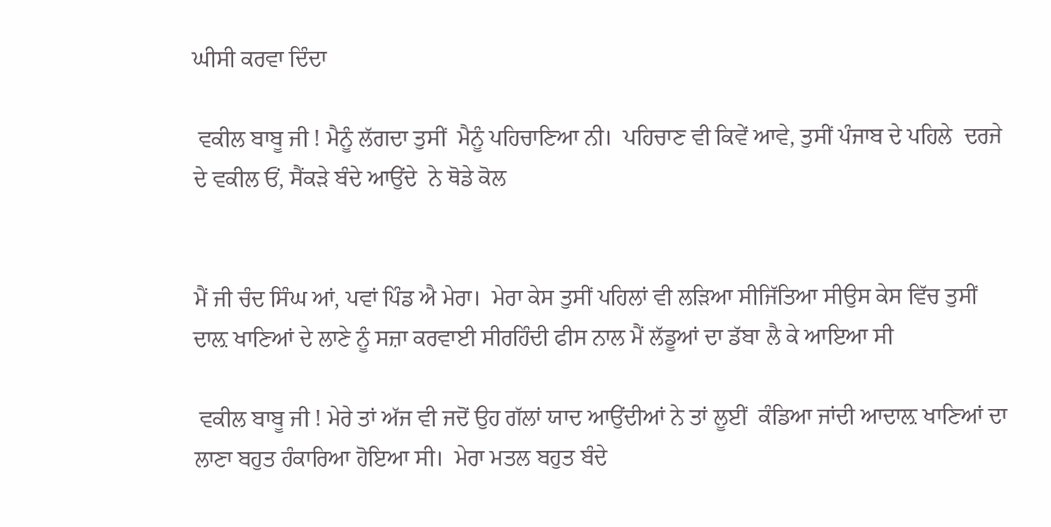ਘੀਸੀ ਕਰਵਾ ਦਿੰਦਾ

 ਵਕੀਲ ਬਾਬੂ ਜੀ ! ਮੈਨੂੰ ਲੱਗਦਾ ਤੁਸੀਂ  ਮੈਨੂੰ ਪਹਿਚਾਣਿਆ ਨੀ।  ਪਹਿਚਾਣ ਵੀ ਕਿਵੇਂ ਆਵੇ, ਤੁਸੀਂ ਪੰਜਾਬ ਦੇ ਪਹਿਲੇ  ਦਰਜੇ ਦੇ ਵਕੀਲ ਓਂ, ਸੈਂਕੜੇ ਬੰਦੇ ਆਉਂਦੇ  ਨੇ ਥੋਡੇ ਕੋਲ


ਮੈਂ ਜੀ ਚੰਦ ਸਿੰਘ ਆਂ, ਪਵਾਂ ਪਿੰਡ ਐ ਮੇਰਾ।  ਮੇਰਾ ਕੇਸ ਤੁਸੀਂ ਪਹਿਲਾਂ ਵੀ ਲੜਿਆ ਸੀਜਿੱਤਿਆ ਸੀਉਸ ਕੇਸ ਵਿੱਚ ਤੁਸੀਂ ਦਾਲ਼ ਖਾਣਿਆਂ ਦੇ ਲਾਣੇ ਨੂੰ ਸਜ਼ਾ ਕਰਵਾਈ ਸੀਰਹਿੰਦੀ ਫੀਸ ਨਾਲ ਮੈਂ ਲੱਡੂਆਂ ਦਾ ਡੱਬਾ ਲੈ ਕੇ ਆਇਆ ਸੀ

 ਵਕੀਲ ਬਾਬੂ ਜੀ ! ਮੇਰੇ ਤਾਂ ਅੱਜ ਵੀ ਜਦੋਂ ਉਹ ਗੱਲਾਂ ਯਾਦ ਆਉਂਦੀਆਂ ਨੇ ਤਾਂ ਲੂਈਂ  ਕੰਡਿਆ ਜਾਂਦੀ ਆਦਾਲ਼ ਖਾਣਿਆਂ ਦਾ ਲਾਣਾ ਬਹੁਤ ਹੰਕਾਰਿਆ ਹੋਇਆ ਸੀ।  ਮੇਰਾ ਮਤਲ ਬਹੁਤ ਬੰਦੇ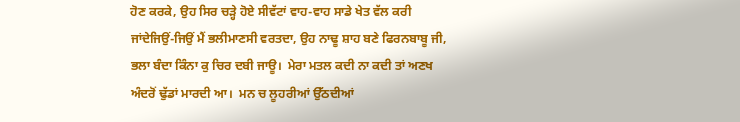ਹੋਣ ਕਰਕੇ, ਉਹ ਸਿਰ ਚੜ੍ਹੇ ਹੋਏ ਸੀਵੱਟਾਂ ਵਾਹ-ਵਾਹ ਸਾਡੇ ਖੇਤ ਵੱਲ ਕਰੀ ਜਾਂਦੇਜਿਉਂ-ਜਿਉਂ ਮੈਂ ਭਲੀਮਾਣਸੀ ਵਰਤਦਾ, ਉਹ ਨਾਢੂ ਸ਼ਾਹ ਬਣੇ ਫਿਰਨਬਾਬੂ ਜੀ, ਭਲਾ ਬੰਦਾ ਕਿੰਨਾ ਕੁ ਚਿਰ ਦਬੀ ਜਾਊ।  ਮੇਰਾ ਮਤਲ ਕਦੀ ਨਾ ਕਦੀ ਤਾਂ ਅਣਖ ਅੰਦਰੋਂ ਢੁੱਡਾਂ ਮਾਰਦੀ ਆ।  ਮਨ ਚ ਲੂਹਰੀਆਂ ਉੱਠਦੀਆਂ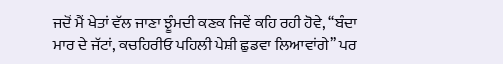ਜਦੋਂ ਮੈਂ ਖੇਤਾਂ ਵੱਲ ਜਾਣਾ ਝੂੰਮਦੀ ਕਣਕ ਜਿਵੇਂ ਕਹਿ ਰਹੀ ਹੋਵੇ, ‘‘ਬੰਦਾ ਮਾਰ ਦੇ ਜੱਟਾਂ, ਕਚਹਿਰੀਓ ਪਹਿਲੀ ਪੇਸ਼ੀ ਛੁਡਵਾ ਲਿਆਵਾਂਗੇ’’ ਪਰ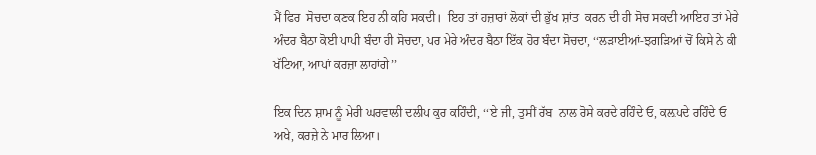ਮੈਂ ਫਿਰ  ਸੋਚਦਾ ਕਣਕ ਇਹ ਨੀ ਕਹਿ ਸਕਦੀ।  ਇਹ ਤਾਂ ਹਜ਼ਾਰਾਂ ਲੋਕਾਂ ਦੀ ਭੁੱਖ ਸ਼ਾਂਤ  ਕਰਨ ਦੀ ਹੀ ਸੋਚ ਸਕਦੀ ਆਇਹ ਤਾਂ ਮੇਰੇ ਅੰਦਰ ਬੈਠਾ ਕੋਈ ਪਾਪੀ ਬੰਦਾ ਹੀ ਸੋਚਦਾ, ਪਰ ਮੇਰੇ ਅੰਦਰ ਬੈਠਾ ਇੱਕ ਹੋਰ ਬੰਦਾ ਸੋਚਦਾ, ‘‘ਲੜਾਈਆਂ-ਝਗੜਿਆਂ ਚੋਂ ਕਿਸੇ ਨੇ ਕੀ ਖੱਟਿਆ, ਆਪਾਂ ਕਰਜ਼ਾ ਲਾਹਾਂਗੇ’’

ਇਕ ਦਿਨ ਸ਼ਾਮ ਨੂੰ ਮੇਰੀ ਘਰਵਾਲੀ ਦਲੀਪ ਕੁਰ ਕਹਿੰਦੀ, ‘‘ਏ ਜੀ, ਤੁਸੀਂ ਰੱਬ  ਨਾਲ ਰੋਸੇ ਕਰਦੇ ਰਹਿੰਦੇ ਓ, ਕਲ਼ਪਦੇ ਰਹਿੰਦੇ ਓ ਅਖੇ, ਕਰਜ਼ੇ ਨੇ ਮਾਰ ਲਿਆ।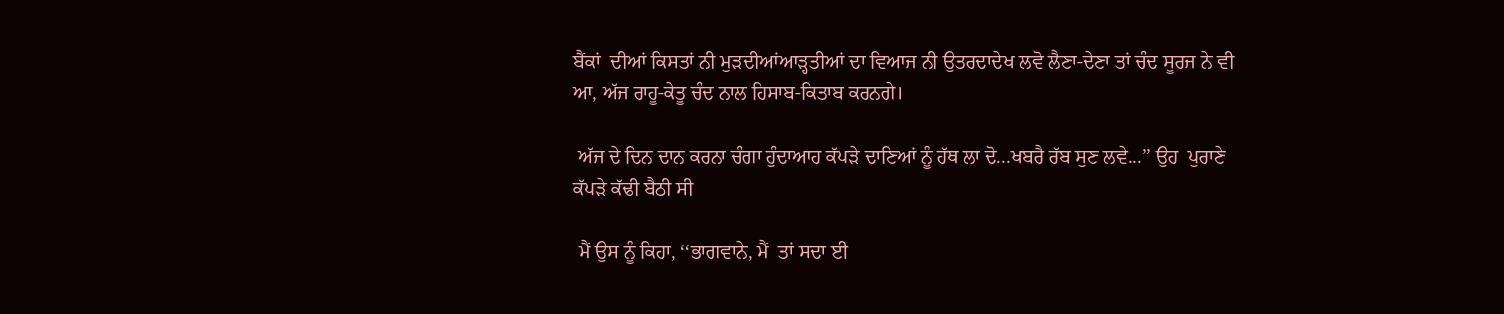ਬੈਂਕਾਂ  ਦੀਆਂ ਕਿਸਤਾਂ ਨੀ ਮੁੜਦੀਆਂਆੜ੍ਹਤੀਆਂ ਦਾ ਵਿਆਜ ਨੀ ਉਤਰਦਾਦੇਖ ਲਵੋ ਲੈਣਾ-ਦੇਣਾ ਤਾਂ ਚੰਦ ਸੂਰਜ ਨੇ ਵੀ ਆ, ਅੱਜ ਰਾਹੂ-ਕੇਤੂ ਚੰਦ ਨਾਲ ਹਿਸਾਬ-ਕਿਤਾਬ ਕਰਨਗੇ।

 ਅੱਜ ਦੇ ਦਿਨ ਦਾਨ ਕਰਨਾ ਚੰਗਾ ਹੁੰਦਾਆਹ ਕੱਪੜੇ ਦਾਣਿਆਂ ਨੂੰ ਹੱਥ ਲਾ ਦੋ...ਖਬਰੈ ਰੱਬ ਸੁਣ ਲਵੇ...’’ ਉਹ  ਪੁਰਾਣੇ ਕੱਪੜੇ ਕੱਢੀ ਬੈਠੀ ਸੀ

 ਮੈਂ ਉਸ ਨੂੰ ਕਿਹਾ, ‘‘ਭਾਗਵਾਨੇ, ਮੈਂ  ਤਾਂ ਸਦਾ ਈ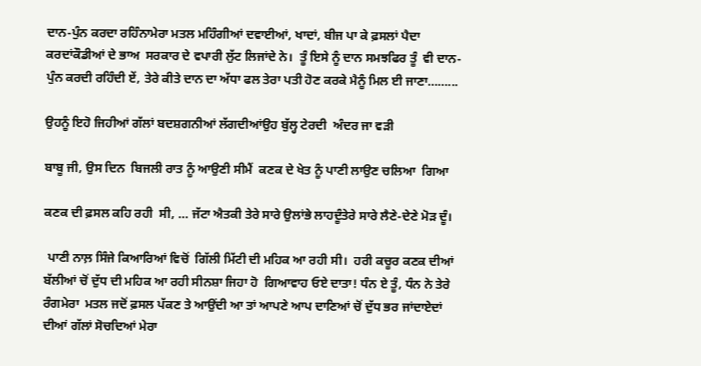ਦਾਨ-ਪੁੰਨ ਕਰਦਾ ਰਹਿੰਨਾਮੇਰਾ ਮਤਲ ਮਹਿੰਗੀਆਂ ਦਵਾਈਆਂ, ਖਾਦਾਂ, ਬੀਜ ਪਾ ਕੇ ਫ਼ਸਲਾਂ ਪੈਦਾ ਕਰਦਾਂਕੌਡੀਆਂ ਦੇ ਭਾਅ  ਸਰਕਾਰ ਦੇ ਵਪਾਰੀ ਲੁੱਟ ਲਿਜਾਂਦੇ ਨੇ।  ਤੂੰ ਇਸੇ ਨੂੰ ਦਾਨ ਸਮਝਫਿਰ ਤੂੰ  ਵੀ ਦਾਨ-ਪੁੰਨ ਕਰਦੀ ਰਹਿੰਦੀ ਏਂ, ਤੇਰੇ ਕੀਤੇ ਦਾਨ ਦਾ ਅੱਧਾ ਫਲ ਤੇਰਾ ਪਤੀ ਹੋਣ ਕਰਕੇ ਮੈਨੂੰ ਮਿਲ ਈ ਜਾਣਾ……...

ਉਹਨੂੰ ਇਹੋ ਜਿਹੀਆਂ ਗੱਲਾਂ ਬਦਸ਼ਗਨੀਆਂ ਲੱਗਦੀਆਂਉਹ ਬੁੱਲ੍ਹ ਟੇਰਦੀ  ਅੰਦਰ ਜਾ ਵੜੀ

ਬਾਬੂ ਜੀ, ਉਸ ਦਿਨ  ਬਿਜਲੀ ਰਾਤ ਨੂੰ ਆਉਣੀ ਸੀਮੈਂ  ਕਣਕ ਦੇ ਖੇਤ ਨੂੰ ਪਾਣੀ ਲਾਉਣ ਚਲਿਆ  ਗਿਆ

ਕਣਕ ਦੀ ਫ਼ਸਲ ਕਹਿ ਰਹੀ  ਸੀ, … ਜੱਟਾ ਐਤਕੀ ਤੇਰੇ ਸਾਰੇ ਉਲਾਂਭੇ ਲਾਹਦੂੰਤੇਰੇ ਸਾਰੇ ਲੈਣੇ-ਦੇਣੇ ਮੋੜ ਦੂੰ।

 ਪਾਣੀ ਨਾਲ਼ ਸਿੰਜੇ ਕਿਆਰਿਆਂ ਵਿਚੋਂ  ਗਿੱਲੀ ਮਿੱਟੀ ਦੀ ਮਹਿਕ ਆ ਰਹੀ ਸੀ।  ਹਰੀ ਕਚੂਰ ਕਣਕ ਦੀਆਂ ਬੱਲੀਆਂ ਚੋਂ ਦੁੱਧ ਦੀ ਮਹਿਕ ਆ ਰਹੀ ਸੀਨਸ਼ਾ ਜਿਹਾ ਹੋ  ਗਿਆਵਾਹ ਓਏ ਦਾਤਾ! ਧੰਨ ਏ ਤੂੰ, ਧੰਨ ਨੇ ਤੇਰੇ  ਰੰਗਮੇਰਾ  ਮਤਲ ਜਦੋਂ ਫ਼ਸਲ ਪੱਕਣ ਤੇ ਆਉਂਦੀ ਆ ਤਾਂ ਆਪਣੇ ਆਪ ਦਾਣਿਆਂ ਚੋਂ ਦੁੱਧ ਭਰ ਜਾਂਦਾਏਦਾਂ ਦੀਆਂ ਗੱਲਾਂ ਸੋਚਦਿਆਂ ਮੇਰਾ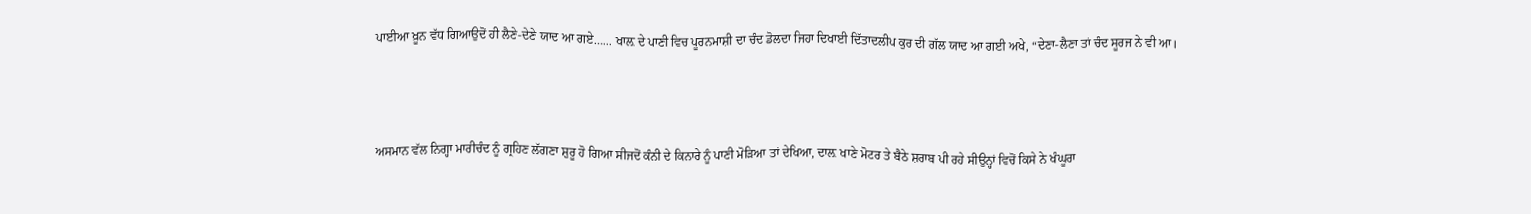ਪਾਈਆ ਖ਼ੂਨ ਵੱਧ ਗਿਆਉਦੋਂ ਹੀ ਲੈਣੇ-ਦੇਣੇ ਯਾਦ ਆ ਗਏ…... ਖਾਲ਼ ਦੇ ਪਾਣੀ ਵਿਚ ਪੂਰਨਮਾਸ਼ੀ ਦਾ ਚੰਦ ਡੋਲਦਾ ਜਿਹਾ ਦਿਖਾਈ ਦਿੱਤਾਦਲੀਪ ਕੁਰ ਦੀ ਗੱਲ ਯਾਦ ਆ ਗਈ ਅਖੇ, “ਦੇਣਾ-ਲੈਣਾ ਤਾਂ ਚੰਦ ਸੂਰਜ ਨੇ ਵੀ ਆ।



ਅਸਮਾਨ ਵੱਲ ਨਿਗ੍ਹਾ ਮਾਰੀਚੰਦ ਨੂੰ ਗ੍ਰਹਿਣ ਲੱਗਣਾ ਸ਼ੁਰੂ ਹੋ ਗਿਆ ਸੀਜਦੋਂ ਕੰਨੀ ਦੇ ਕਿਨਾਰੇ ਨੂੰ ਪਾਣੀ ਮੋੜਿਆ ਤਾਂ ਦੇਖਿਆ, ਦਾਲ਼ ਖਾਣੇ ਮੋਟਰ ਤੇ ਬੈਠੇ ਸ਼ਰਾਬ ਪੀ ਰਹੇ ਸੀਉਨ੍ਹਾਂ ਵਿਚੋਂ ਕਿਸੇ ਨੇ ਖੰਘੂਰਾ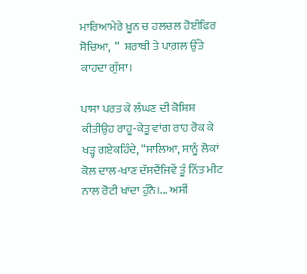ਮਾਰਿਆਮੇਰੇ ਖ਼ੂਨ ਚ ਹਲਚਲ ਹੋਈਫਿਰ ਸੋਚਿਆ,  “  ਸ਼ਰਾਬੀ ਤੇ ਪਾਗ਼ਲ ਉੱਤੇ ਕਾਹਦਾ ਗੁੱਸਾ।

ਪਾਸਾ ਪਰਤ ਕੇ ਲੰਘਣ ਦੀ ਕੋਸ਼ਿਸ਼ ਕੀਤੀਉਹ ਰਾਹੂ-ਕੇਤੂ ਵਾਂਗ ਰਾਹ ਰੋਕ ਕੇ ਖੜ੍ਹ ਗਏਕਹਿੰਦੇ, “ਸਾਲਿਆ, ਸਾਨੂੰ ਲੋਕਾਂ ਕੋਲ ਦਾਲ-ਖਾਣ ਦੱਸਦੈਂਜਿਵੇਂ ਤੂੰ ਨਿੱਤ ਮੀਟ ਨਾਲ ਰੋਟੀ ਖਾਂਦਾ ਹੁੰਨੈ।... ਅਸੀਂ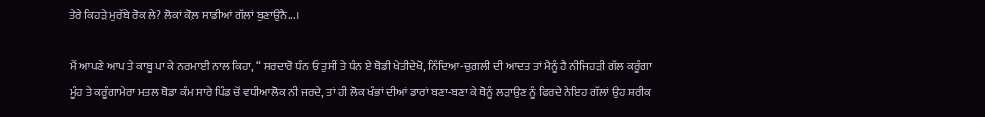ਤੇਰੇ ਕਿਹੜੇ ਮੁਰੱਬੇ ਰੋਕ ਲੇ? ਲੋਕਾਂ ਕੋਲ਼ ਸਾਡੀਆਂ ਗੱਲਾਂ ਬੁਣਾਉਨੈ...।

ਮੈਂ ਆਪਣੇ ਆਪ ਤੇ ਕਾਬੂ ਪਾ ਕੇ ਨਰਮਾਈ ਨਾਲ ਕਿਹਾ, “ ਸਰਦਾਰੋ ਧੰਨ ਓ ਤੁਸੀਂ ਤੇ ਧੰਨ ਏ ਥੋਡੀ ਖੇਤੀਦੇਖੋ, ਨਿੰਦਿਆ-ਚੁਗ਼ਲੀ ਦੀ ਆਦਤ ਤਾਂ ਮੈਨੂੰ ਹੈ ਨੀਜਿਹੜੀ ਗੱਲ ਕਰੂੰਗਾ ਮੂੰਹ ਤੇ ਕਰੂੰਗਾਮੇਰਾ ਮਤਲ ਥੋਡਾ ਕੰਮ ਸਾਰੇ ਪਿੰਡ ਚੋਂ ਵਧੀਆਲੋਕ ਨੀ ਜਰਦੇ, ਤਾਂ ਹੀ ਲੋਕ ਖੰਭਾਂ ਦੀਆਂ ਡਾਰਾਂ ਬਣਾ-ਬਣਾ ਕੇ ਥੋਨੂੰ ਲੜਾਉਣ ਨੂੰ ਫਿਰਦੇ ਨੇਇਹ ਗੱਲਾਂ ਉਹ ਸ਼ਰੀਕ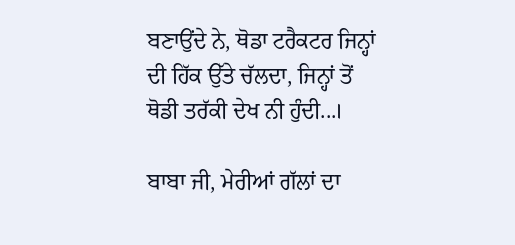ਬਣਾਉਂਦੇ ਨੇ, ਥੋਡਾ ਟਰੈਕਟਰ ਜਿਨ੍ਹਾਂ ਦੀ ਹਿੱਕ ਉੱਤੇ ਚੱਲਦਾ, ਜਿਨ੍ਹਾਂ ਤੋਂ ਥੋਡੀ ਤਰੱਕੀ ਦੇਖ ਨੀ ਹੁੰਦੀ...।

ਬਾਬਾ ਜੀ, ਮੇਰੀਆਂ ਗੱਲਾਂ ਦਾ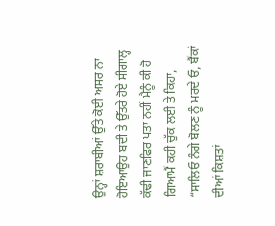ਉਨ੍ਹਾਂ ਸ਼ਰਾਬੀਆਂ ਉੱਤੇ ਕੋਈ ਅਸਰ ਨਾ ਹੋਇਆਉਹ ਬਦੀ ਤੇ ਉੱਤਰੇ ਹੋਏ ਸੀਗਾਲ੍ਹ ਕੱਢੀ ਜਾਣਫਿਰ ਪਤਾ ਨਹੀਂ ਮੈਨੂੰ ਕੀ ਹੋ ਗਿਆਮੈਂ ਕਹੀ ਚੁੱਕ ਲਈ ਤੇ ਕਿਹਾ, “ਸਾਲਿਓ ਨੰਗੇ ਬੋਲਣ ਨੂੰ ਮਰਦੇ ਓ, ਬੈਂਕਾਂ ਦੀਆਂ ਕਿਸ਼ਤਾਂ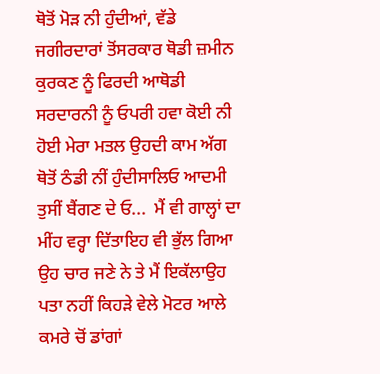ਥੋਤੋਂ ਮੋੜ ਨੀ ਹੁੰਦੀਆਂ, ਵੱਡੇ ਜਗੀਰਦਾਰਾਂ ਤੋਂਸਰਕਾਰ ਥੋਡੀ ਜ਼ਮੀਨ ਕੁਰਕਣ ਨੂੰ ਫਿਰਦੀ ਆਥੋਡੀ ਸਰਦਾਰਨੀ ਨੂੰ ਓਪਰੀ ਹਵਾ ਕੋਈ ਨੀ ਹੋਈ ਮੇਰਾ ਮਤਲ ਉਹਦੀ ਕਾਮ ਅੱਗ ਥੋਤੋਂ ਠੰਡੀ ਨੀਂ ਹੁੰਦੀਸਾਲਿਓ ਆਦਮੀ ਤੁਸੀਂ ਬੈਂਗਣ ਦੇ ਓ...  ਮੈਂ ਵੀ ਗਾਲ੍ਹਾਂ ਦਾ ਮੀਂਹ ਵਰ੍ਹਾ ਦਿੱਤਾਇਹ ਵੀ ਭੁੱਲ ਗਿਆ ਉਹ ਚਾਰ ਜਣੇ ਨੇ ਤੇ ਮੈਂ ਇਕੱਲਾਉਹ ਪਤਾ ਨਹੀਂ ਕਿਹੜੇ ਵੇਲੇ ਮੋਟਰ ਆਲੇ ਕਮਰੇ ਚੋਂ ਡਾਂਗਾਂ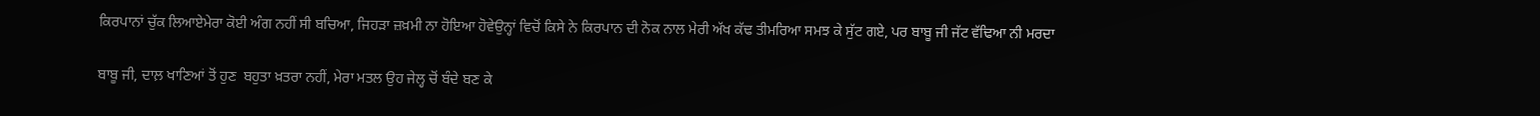ਕਿਰਪਾਨਾਂ ਚੁੱਕ ਲਿਆਏਮੇਰਾ ਕੋਈ ਅੰਗ ਨਹੀਂ ਸੀ ਬਚਿਆ, ਜਿਹੜਾ ਜ਼ਖ਼ਮੀ ਨਾ ਹੋਇਆ ਹੋਵੇਉਨ੍ਹਾਂ ਵਿਚੋਂ ਕਿਸੇ ਨੇ ਕਿਰਪਾਨ ਦੀ ਨੋਕ ਨਾਲ ਮੇਰੀ ਅੱਖ ਕੱਢ ਤੀਮਰਿਆ ਸਮਝ ਕੇ ਸੁੱਟ ਗਏ, ਪਰ ਬਾਬੂ ਜੀ ਜੱਟ ਵੱਢਿਆ ਨੀ ਮਰਦਾ

ਬਾਬੂ ਜੀ, ਦਾਲ਼ ਖਾਣਿਆਂ ਤੋਂ ਹੁਣ  ਬਹੁਤਾ ਖ਼ਤਰਾ ਨਹੀਂ, ਮੇਰਾ ਮਤਲ ਉਹ ਜੇਲ੍ਹ ਚੋਂ ਬੰਦੇ ਬਣ ਕੇ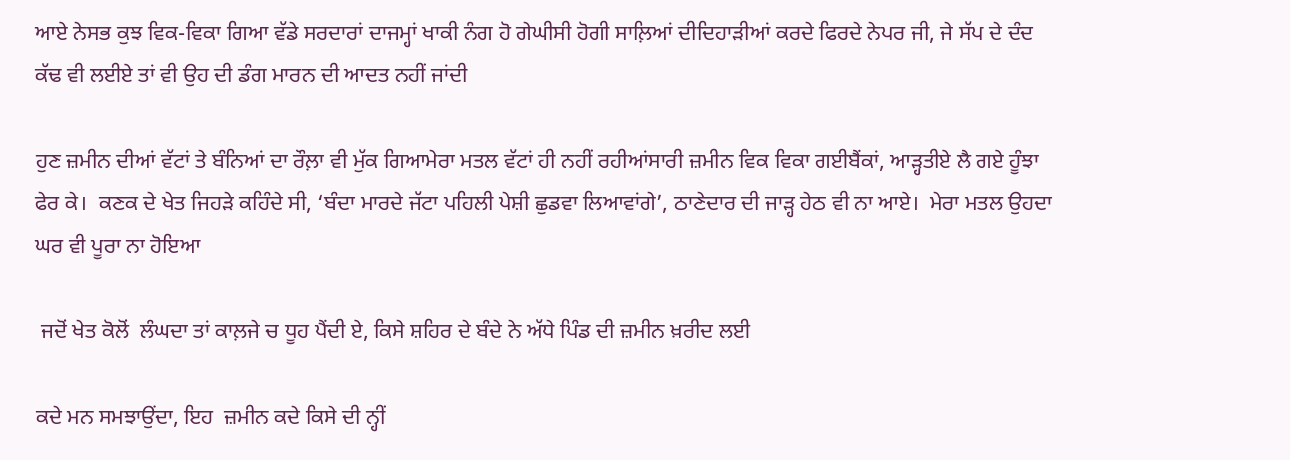ਆਏ ਨੇਸਭ ਕੁਝ ਵਿਕ-ਵਿਕਾ ਗਿਆ ਵੱਡੇ ਸਰਦਾਰਾਂ ਦਾਜਮ੍ਹਾਂ ਖਾਕੀ ਨੰਗ ਹੋ ਗੇਘੀਸੀ ਹੋਗੀ ਸਾਲ਼ਿਆਂ ਦੀਦਿਹਾੜੀਆਂ ਕਰਦੇ ਫਿਰਦੇ ਨੇਪਰ ਜੀ, ਜੇ ਸੱਪ ਦੇ ਦੰਦ ਕੱਢ ਵੀ ਲਈਏ ਤਾਂ ਵੀ ਉਹ ਦੀ ਡੰਗ ਮਾਰਨ ਦੀ ਆਦਤ ਨਹੀਂ ਜਾਂਦੀ

ਹੁਣ ਜ਼ਮੀਨ ਦੀਆਂ ਵੱਟਾਂ ਤੇ ਬੰਨਿਆਂ ਦਾ ਰੌਲ਼ਾ ਵੀ ਮੁੱਕ ਗਿਆਮੇਰਾ ਮਤਲ ਵੱਟਾਂ ਹੀ ਨਹੀਂ ਰਹੀਆਂਸਾਰੀ ਜ਼ਮੀਨ ਵਿਕ ਵਿਕਾ ਗਈਬੈਂਕਾਂ, ਆੜ੍ਹਤੀਏ ਲੈ ਗਏ ਹੂੰਝਾ ਫੇਰ ਕੇ।  ਕਣਕ ਦੇ ਖੇਤ ਜਿਹੜੇ ਕਹਿੰਦੇ ਸੀ, ‘ਬੰਦਾ ਮਾਰਦੇ ਜੱਟਾ ਪਹਿਲੀ ਪੇਸ਼ੀ ਛੁਡਵਾ ਲਿਆਵਾਂਗੇ’, ਠਾਣੇਦਾਰ ਦੀ ਜਾੜ੍ਹ ਹੇਠ ਵੀ ਨਾ ਆਏ।  ਮੇਰਾ ਮਤਲ ਉਹਦਾ ਘਰ ਵੀ ਪੂਰਾ ਨਾ ਹੋਇਆ

 ਜਦੋਂ ਖੇਤ ਕੋਲੋਂ  ਲੰਘਦਾ ਤਾਂ ਕਾਲ਼ਜੇ ਚ ਧੂਹ ਪੈਂਦੀ ਏ, ਕਿਸੇ ਸ਼ਹਿਰ ਦੇ ਬੰਦੇ ਨੇ ਅੱਧੇ ਪਿੰਡ ਦੀ ਜ਼ਮੀਨ ਖ਼ਰੀਦ ਲਈ

ਕਦੇ ਮਨ ਸਮਝਾਉਂਦਾ, ਇਹ  ਜ਼ਮੀਨ ਕਦੇ ਕਿਸੇ ਦੀ ਨ੍ਹੀਂ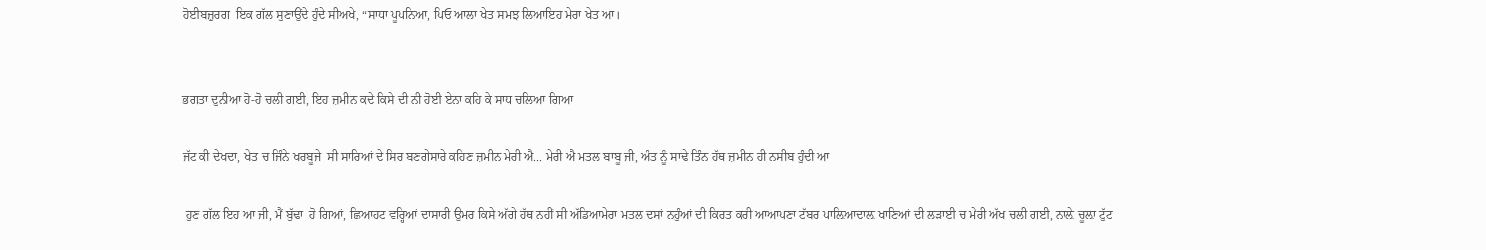ਹੋਈਬਜ਼ੁਰਗ  ਇਕ ਗੱਲ ਸੁਣਾਉਂਦੇ ਹੁੰਦੇ ਸੀਅਖੇ, “ਸਾਧਾ ਪੂਪਨਿਆ, ਪਿਓ ਆਲਾ ਖੇਤ ਸਮਝ ਲਿਆਇਹ ਮੇਰਾ ਖੇਤ ਆ।


ਭਗਤਾ ਦੁਨੀਆ ਹੋ-ਹੋ ਚਲੀ ਗਈ, ਇਹ ਜ਼ਮੀਨ ਕਦੇ ਕਿਸੇ ਦੀ ਨੀ ਹੋਈ ਏਨਾ ਕਹਿ ਕੇ ਸਾਧ ਚਲਿਆ ਗਿਆ

ਜੱਟ ਕੀ ਦੇਖਦਾ, ਖੇਤ ਚ ਜਿੰਨੇ ਖਰਬੂਜੇ  ਸੀ ਸਾਰਿਆਂ ਦੇ ਸਿਰ ਬਣਗੇਸਾਰੇ ਕਹਿਣ ਜ਼ਮੀਨ ਮੇਰੀ ਐ... ਮੇਰੀ ਐ ਮਤਲ ਬਾਬੂ ਜੀ, ਅੰਤ ਨੂੰ ਸਾਢੇ ਤਿੰਨ ਹੱਥ ਜ਼ਮੀਨ ਹੀ ਨਸੀਬ ਹੁੰਦੀ ਆ

 ਹੁਣ ਗੱਲ ਇਹ ਆ ਜੀ, ਮੈਂ ਬੁੱਢਾ  ਹੋ ਗਿਆਂ, ਛਿਆਹਟ ਵਰ੍ਹਿਆਂ ਦਾਸਾਰੀ ਉਮਰ ਕਿਸੇ ਅੱਗੇ ਹੱਥ ਨਹੀਂ ਸੀ ਅੱਡਿਆਮੇਰਾ ਮਤਲ ਦਸਾਂ ਨਹੁੰਆਂ ਦੀ ਕਿਰਤ ਕਰੀ ਆਆਪਣਾ ਟੱਬਰ ਪਾਲ਼ਿਆਦਾਲ਼ ਖਾਣਿਆਂ ਦੀ ਲੜਾਈ ਚ ਮੇਰੀ ਅੱਖ ਚਲੀ ਗਈ, ਨਾਲ਼ੇ ਚੂਲ਼ਾ ਟੁੱਟ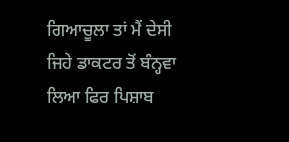ਗਿਆਚੂਲਾ ਤਾਂ ਮੈਂ ਦੇਸੀ ਜਿਹੇ ਡਾਕਟਰ ਤੋਂ ਬੰਨ੍ਹਵਾ ਲਿਆ ਫਿਰ ਪਿਸ਼ਾਬ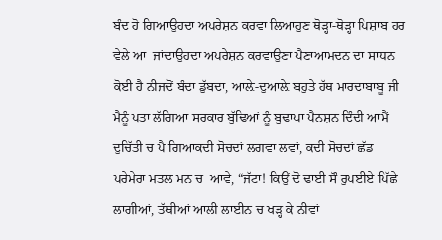ਬੰਦ ਹੋ ਗਿਆਉਹਦਾ ਅਪਰੇਸ਼ਨ ਕਰਵਾ ਲਿਆਹੁਣ ਥੋੜ੍ਹਾ-ਥੋੜ੍ਹਾ ਪਿਸ਼ਾਬ ਹਰ ਵੇਲੇ ਆ  ਜਾਂਦਾਉਹਦਾ ਅਪਰੇਸ਼ਨ ਕਰਵਾਉਣਾ ਪੈਣਾਆਮਦਨ ਦਾ ਸਾਧਨ ਕੋਈ ਹੈ ਨੀਜਦੋਂ ਬੰਦਾ ਡੁੱਬਦਾ, ਆਲ਼ੇ-ਦੁਆਲ਼ੇ ਬਹੁਤੇ ਹੱਥ ਮਾਰਦਾਬਾਬੂ ਜੀ ਮੈਨੂੰ ਪਤਾ ਲੱਗਿਆ ਸਰਕਾਰ ਬੁੱਢਿਆਂ ਨੂੰ ਬੁਢਾਪਾ ਪੈਨਸ਼ਨ ਦਿੰਦੀ ਆਮੈਂ ਦੁਚਿੱਤੀ ਚ ਪੈ ਗਿਆਕਦੀ ਸੋਚਦਾਂ ਲਗਵਾ ਲਵਾਂ, ਕਦੀ ਸੋਚਦਾਂ ਛੱਡ ਪਰੇਮੇਰਾ ਮਤਲ ਮਨ ਚ  ਆਵੇ, “ਜੱਟਾ! ਕਿਉਂ ਦੋ ਢਾਈ ਸੌ ਰੁਪਈਏ ਪਿੱਛੇ ਲਾਗੀਆਂ, ਤੱਥੀਆਂ ਆਲੀ ਲਾਈਨ ਚ ਖੜ੍ਹ ਕੇ ਨੀਵਾਂ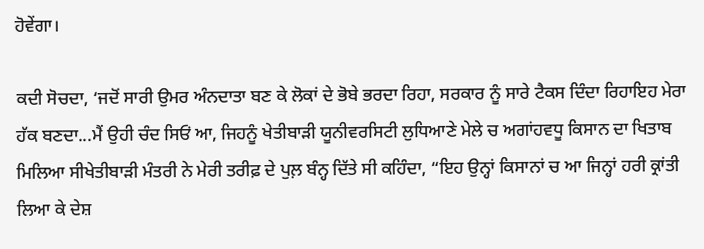ਹੋਵੇਂਗਾ।

ਕਦੀ ਸੋਚਦਾ, ‘ਜਦੋਂ ਸਾਰੀ ਉਮਰ ਅੰਨਦਾਤਾ ਬਣ ਕੇ ਲੋਕਾਂ ਦੇ ਭੋਬੇ ਭਰਦਾ ਰਿਹਾ, ਸਰਕਾਰ ਨੂੰ ਸਾਰੇ ਟੈਕਸ ਦਿੰਦਾ ਰਿਹਾਇਹ ਮੇਰਾ ਹੱਕ ਬਣਦਾ...ਮੈਂ ਉਹੀ ਚੰਦ ਸਿਓਂ ਆ, ਜਿਹਨੂੰ ਖੇਤੀਬਾੜੀ ਯੂਨੀਵਰਸਿਟੀ ਲੁਧਿਆਣੇ ਮੇਲੇ ਚ ਅਗਾਂਹਵਧੂ ਕਿਸਾਨ ਦਾ ਖਿਤਾਬ ਮਿਲਿਆ ਸੀਖੇਤੀਬਾੜੀ ਮੰਤਰੀ ਨੇ ਮੇਰੀ ਤਰੀਫ਼ ਦੇ ਪੁਲ਼ ਬੰਨ੍ਹ ਦਿੱਤੇ ਸੀ ਕਹਿੰਦਾ, “ਇਹ ਉਨ੍ਹਾਂ ਕਿਸਾਨਾਂ ਚ ਆ ਜਿਨ੍ਹਾਂ ਹਰੀ ਕ੍ਰਾਂਤੀ ਲਿਆ ਕੇ ਦੇਸ਼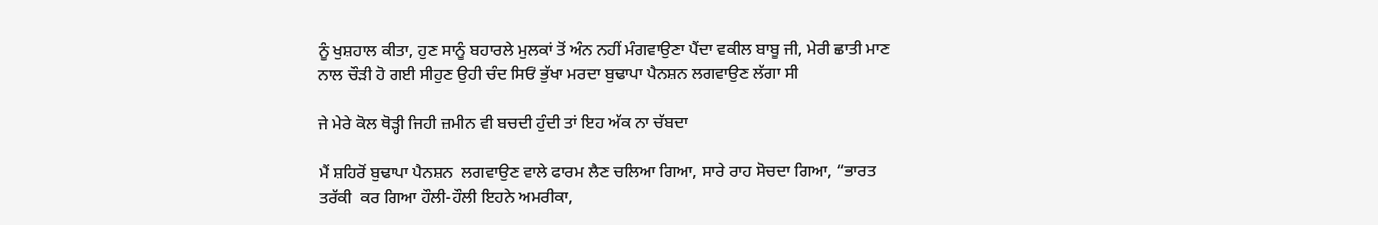ਨੂੰ ਖੁਸ਼ਹਾਲ ਕੀਤਾ, ਹੁਣ ਸਾਨੂੰ ਬਹਾਰਲੇ ਮੁਲਕਾਂ ਤੋਂ ਅੰਨ ਨਹੀਂ ਮੰਗਵਾਉਣਾ ਪੈਂਦਾ ਵਕੀਲ ਬਾਬੂ ਜੀ, ਮੇਰੀ ਛਾਤੀ ਮਾਣ ਨਾਲ ਚੌੜੀ ਹੋ ਗਈ ਸੀਹੁਣ ਉਹੀ ਚੰਦ ਸਿਓਂ ਭੁੱਖਾ ਮਰਦਾ ਬੁਢਾਪਾ ਪੈਨਸ਼ਨ ਲਗਵਾਉਣ ਲੱਗਾ ਸੀ

ਜੇ ਮੇਰੇ ਕੋਲ ਥੋੜ੍ਹੀ ਜਿਹੀ ਜ਼ਮੀਨ ਵੀ ਬਚਦੀ ਹੁੰਦੀ ਤਾਂ ਇਹ ਅੱਕ ਨਾ ਚੱਬਦਾ

ਮੈਂ ਸ਼ਹਿਰੋਂ ਬੁਢਾਪਾ ਪੈਨਸ਼ਨ  ਲਗਵਾਉਣ ਵਾਲੇ ਫਾਰਮ ਲੈਣ ਚਲਿਆ ਗਿਆ, ਸਾਰੇ ਰਾਹ ਸੋਚਦਾ ਗਿਆ, “ਭਾਰਤ ਤਰੱਕੀ  ਕਰ ਗਿਆ ਹੌਲੀ-ਹੌਲੀ ਇਹਨੇ ਅਮਰੀਕਾ,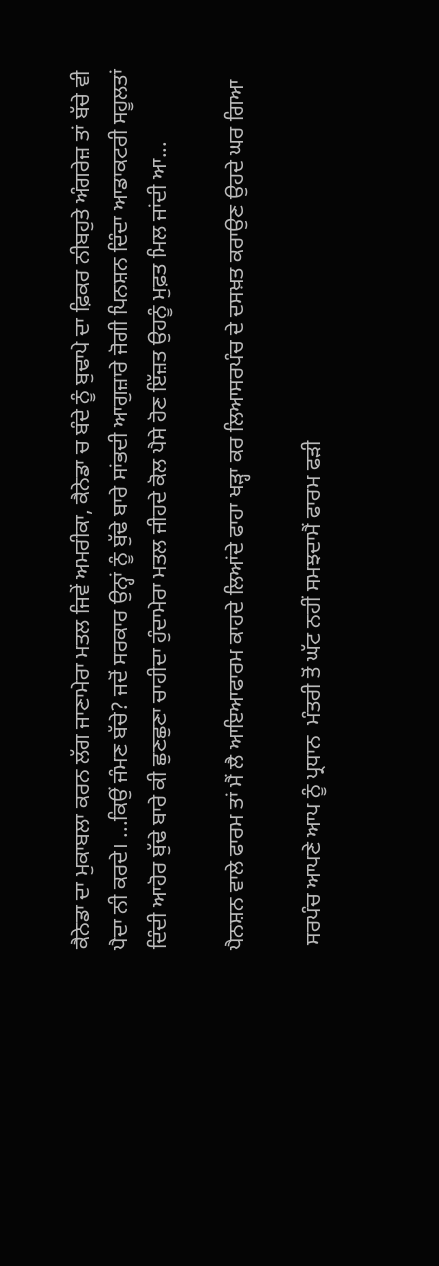ਕੈਨੇਡਾ ਦਾ ਮੁਕਾਬਲਾ ਕਰਨ ਲੱਗ ਜਾਣਾਮੇਰਾ ਮਤਲ ਜਿਵੇਂ ਅਮਰੀਕਾ, ਕੈਨੇਡਾ ਚ ਬੰਦੇ ਨੂੰ ਬੁਢਾਪੇ ਦਾ ਫ਼ਿਕਰ ਨੀਬਹੁਤੇ ਅੰਗਰੇਜ਼ ਤਾਂ ਬੱਚੇ ਵੀ ਪੈਦਾ ਨੀ ਕਰਦੇ। ...ਕਿਉਂ ਜੰਮਣ ਬੱਚੇ? ਜਦੋਂ ਸਰਕਾਰ ਉਨ੍ਹਾਂ ਨੂੰ ਬੁੱਢੇ ਬਾਰੇ ਸਾਂਭਦੀ ਆਗੁਜ਼ਾਰੇ ਜੋਗੀ ਪਿਨਸ਼ਨ ਦਿੰਦਾ ਆਡਾਕਟਰੀ ਸਹੂਲਤਾਂ ਦਿੰਦੀ ਆਹੋਰ ਬੁੱਢੇ ਬਾਰੇ ਕੀ ਛੁਣਛੁਣਾ ਚਾਹੀਦਾ ਹੁੰਦਾਮੇਰਾ ਮਤਲ ਜੀਹਦੇ ਕੋਲ ਪੈਸੇ ਹੋਣ ਇੱਜ਼ਤ ਉਹਨੂੰ ਮੁਫ਼ਤ ਮਿਲ ਜਾਂਦੀ ਆ...

ਪੈਨਸ਼ਨ ਵਾਲੇ ਫਾਰਮ ਤਾਂ ਮੈਂ ਲੈ ਆਇਆਫਾਰਮ ਕਾਹਦੇ ਲਿਆਂਦੇ ਫਾਹਾ ਖੜ੍ਹਾ ਕਰ ਲਿਆਸਰਪੰਚ ਦੇ ਦਸਖ਼ਤ ਕਰਾਉਣ ਉਹਦੇ ਘਰ ਗਿਆ

 ਸਰਪੰਚ ਆਪਣੇ ਆਪ ਨੂੰ ਪ੍ਰਧਾਨ  ਮੰਤਰੀ ਤੋਂ ਘੱਟ ਨਹੀਂ ਸਮਝਦਾਮੈਂ ਫਾਰਮ ਫੜੀ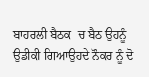ਬਾਹਰਲੀ ਬੈਠਕ  ਚ ਬੈਠ ਉਹਨੂੰ ਉਡੀਕੀ ਗਿਆਉਹਦੇ ਨੌਕਰ ਨੂੰ ਦੋ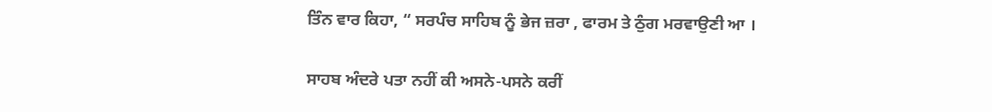ਤਿੰਨ ਵਾਰ ਕਿਹਾ, “ ਸਰਪੰਚ ਸਾਹਿਬ ਨੂੰ ਭੇਜ ਜ਼ਰਾ , ਫਾਰਮ ਤੇ ਠੁੰਗ ਮਰਵਾਉਣੀ ਆ ।

ਸਾਹਬ ਅੰਦਰੇ ਪਤਾ ਨਹੀਂ ਕੀ ਅਸਨੇ-ਪਸਨੇ ਕਰੀਂ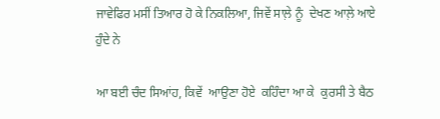ਜਾਵੇਫਿਰ ਮਸੀਂ ਤਿਆਰ ਹੋ ਕੇ ਨਿਕਲਿਆ, ਜਿਵੇਂ ਸਾਲ਼ੇ ਨੂੰ  ਦੇਖਣ ਆਲ਼ੇ ਆਏ ਹੁੰਦੇ ਨੇ

ਆ ਬਈ ਚੰਦ ਸਿਆਂਹ, ਕਿਵੇਂ  ਆਉਣਾ ਹੋਏ  ਕਹਿੰਦਾ ਆ ਕੇ  ਕੁਰਸੀ ਤੇ ਬੈਠ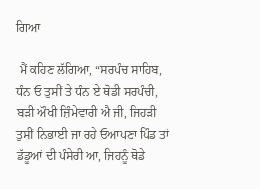ਗਿਆ

 ਮੈਂ ਕਹਿਣ ਲੱਗਿਆ, “ਸਰਪੰਚ ਸਾਹਿਬ, ਧੰਨ ਓ ਤੁਸੀਂ ਤੇ ਧੰਨ ਏ ਥੋਡੀ ਸਰਪੰਚੀ, ਬੜੀ ਔਖੀ ਜ਼ਿੰਮੇਵਾਰੀ ਐ ਜੀ, ਜਿਹੜੀ ਤੁਸੀਂ ਨਿਭਾਈ ਜਾ ਰਹੇ ਓਆਪਣਾ ਪਿੰਡ ਤਾਂ ਡੱਡੂਆਂ ਦੀ ਪੰਸੇਰੀ ਆ, ਜਿਹਨੂੰ ਥੋਡੇ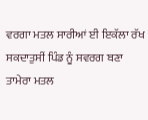ਵਰਗਾ ਮਤਲ ਸਾਰੀਆਂ ਈ ਇਕੱਲਾ ਰੱਖ ਸਕਦਾਤੁਸੀਂ ਪਿੰਡ ਨੂੰ ਸਵਰਗ ਬਣਾ ਤਾਮੇਰਾ ਮਤਲ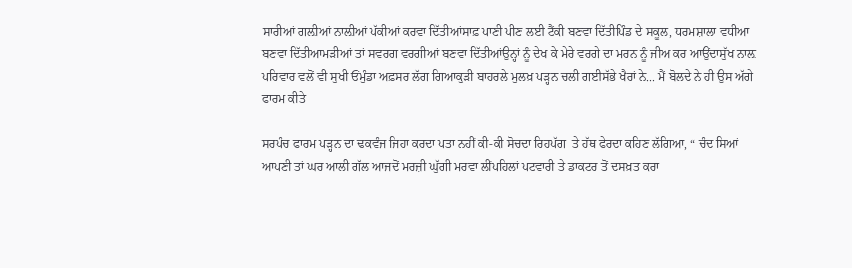ਸਾਰੀਆਂ ਗਲ਼ੀਆਂ ਨਾਲ਼ੀਆਂ ਪੱਕੀਆਂ ਕਰਵਾ ਦਿੱਤੀਆਂਸਾਫ਼ ਪਾਣੀ ਪੀਣ ਲਈ ਟੈਂਕੀ ਬਣਵਾ ਦਿੱਤੀਪਿੰਡ ਦੇ ਸਕੂਲ, ਧਰਮਸ਼ਾਲਾ ਵਧੀਆ ਬਣਵਾ ਦਿੱਤੀਆਮੜੀਆਂ ਤਾਂ ਸਵਰਗ ਵਰਗੀਆਂ ਬਣਵਾ ਦਿੱਤੀਆਂਉਨ੍ਹਾਂ ਨੂੰ ਦੇਖ ਕੇ ਮੇਰੇ ਵਰਗੇ ਦਾ ਮਰਨ ਨੂੰ ਜੀਅ ਕਰ ਆਉਂਦਾਸੁੱਖ ਨਾਲ਼ ਪਰਿਵਾਰ ਵਲੋਂ ਵੀ ਸੁਖੀ ਓਂਮੁੰਡਾ ਅਫ਼ਸਰ ਲੱਗ ਗਿਆਕੁੜੀ ਬਾਹਰਲੇ ਮੁਲਖ਼ ਪੜ੍ਹਨ ਚਲੀ ਗਈਸੱਭੇ ਖੈਰਾਂ ਨੇ... ਮੈਂ ਬੋਲਦੇ ਨੇ ਹੀ ਉਸ ਅੱਗੇ ਫਾਰਮ ਕੀਤੇ

ਸਰਪੰਚ ਫਾਰਮ ਪੜ੍ਹਨ ਦਾ ਢਕਵੰਜ ਜਿਹਾ ਕਰਦਾ ਪਤਾ ਨਹੀਂ ਕੀ-ਕੀ ਸੋਚਦਾ ਰਿਹਪੱਗ  ਤੇ ਹੱਥ ਫੇਰਦਾ ਕਹਿਣ ਲੱਗਿਆ, “ ਚੰਦ ਸਿਆਂ ਆਪਣੀ ਤਾਂ ਘਰ ਆਲੀ ਗੱਲ ਆਜਦੋਂ ਮਰਜ਼ੀ ਘੁੱਗੀ ਮਰਵਾ ਲੀਂਪਹਿਲਾਂ ਪਟਵਾਰੀ ਤੇ ਡਾਕਟਰ ਤੋਂ ਦਸਖ਼ਤ ਕਰਾ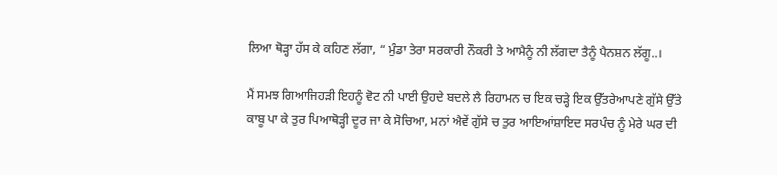ਲਿਆ ਥੋੜ੍ਹਾ ਹੱਸ ਕੇ ਕਹਿਣ ਲੱਗਾ, “ ਮੁੰਡਾ ਤੇਰਾ ਸਰਕਾਰੀ ਨੌਕਰੀ ਤੇ ਆਮੈਨੂੰ ਨੀ ਲੱਗਦਾ ਤੈਨੂੰ ਪੈਨਸ਼ਨ ਲੱਗੂ..।

ਮੈਂ ਸਮਝ ਗਿਆਜਿਹੜੀ ਇਹਨੂੰ ਵੋਟ ਨੀ ਪਾਈ ਉਹਦੇ ਬਦਲੇ ਲੈ ਰਿਹਾਮਨ ਚ ਇਕ ਚੜ੍ਹੇ ਇਕ ਉੱਤਰੇਆਪਣੇ ਗੁੱਸੇ ਉੱਤੇ ਕਾਬੂ ਪਾ ਕੇ ਤੁਰ ਪਿਆਥੋੜ੍ਹੀ ਦੂਰ ਜਾ ਕੇ ਸੋਚਿਆ, ਮਨਾਂ ਐਵੇਂ ਗੁੱਸੇ ਚ ਤੁਰ ਆਇਆਂਸ਼ਾਇਦ ਸਰਪੰਚ ਨੂੰ ਮੇਰੇ ਘਰ ਦੀ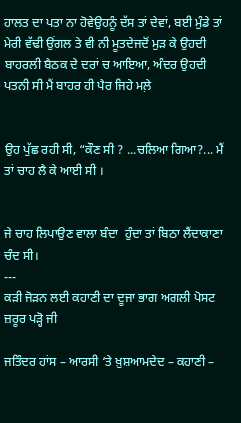ਹਾਲਤ ਦਾ ਪਤਾ ਨਾ ਹੋਵੇਉਹਨੂੰ ਦੱਸ ਤਾਂ ਦੇਵਾਂ, ਬਈ ਮੁੰਡੇ ਤਾਂ ਮੇਰੀ ਵੱਢੀ ਉਂਗਲ ਤੇ ਵੀ ਨੀ ਮੂਤਦੇਜਦੋਂ ਮੁੜ ਕੇ ਉਹਦੀ ਬਾਹਰਲੀ ਬੈਠਕ ਦੇ ਦਰਾਂ ਚ ਆਇਆ, ਅੰਦਰ ਉਹਦੀ ਪਤਨੀ ਸੀ ਮੈਂ ਬਾਹਰ ਹੀ ਪੈਰ ਜਿਹੇ ਮਲ਼ੇ


ਉਹ ਪੁੱਛ ਰਹੀ ਸੀ, “ਕੌਣ ਸੀ ? ...ਚਲਿਆ ਗਿਆ?... ਮੈਂ ਤਾਂ ਚਾਹ ਲੈ ਕੇ ਆਈ ਸੀ ।


ਜੇ ਚਾਹ ਲਿਪਾਉਣ ਵਾਲਾ ਬੰਦਾ  ਹੁੰਦਾ ਤਾਂ ਬਿਠਾ ਲੈਂਦਾਕਾਣਾ  ਚੰਦ ਸੀ।
---
ਕੜੀ ਜੋੜਨ ਲਈ ਕਹਾਣੀ ਦਾ ਦੂਜਾ ਭਾਗ ਅਗਲੀ ਪੋਸਟ ਜ਼ਰੂਰ ਪੜ੍ਹੋ ਜੀ

ਜਤਿੰਦਰ ਹਾਂਸ – ਆਰਸੀ ‘ਤੇ ਖ਼ੁਸ਼ਆਮਦੇਦ – ਕਹਾਣੀ –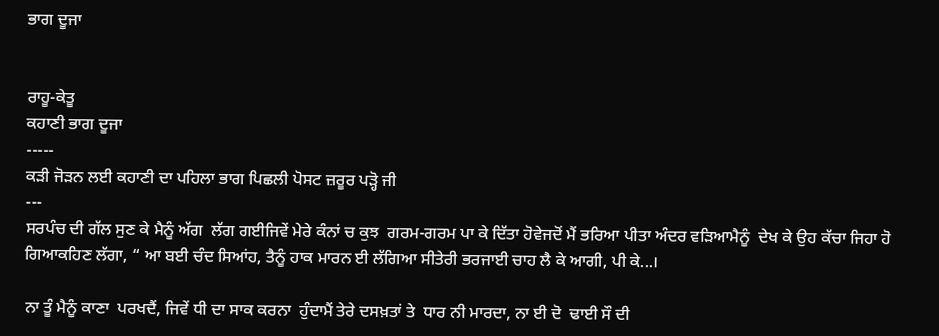ਭਾਗ ਦੂਜਾ


ਰਾਹੂ-ਕੇਤੂ
ਕਹਾਣੀ ਭਾਗ ਦੂਜਾ
-----
ਕੜੀ ਜੋੜਨ ਲਈ ਕਹਾਣੀ ਦਾ ਪਹਿਲਾ ਭਾਗ ਪਿਛਲੀ ਪੋਸਟ ਜ਼ਰੂਰ ਪੜ੍ਹੋ ਜੀ
---
ਸਰਪੰਚ ਦੀ ਗੱਲ ਸੁਣ ਕੇ ਮੈਨੂੰ ਅੱਗ  ਲੱਗ ਗਈਜਿਵੇਂ ਮੇਰੇ ਕੰਨਾਂ ਚ ਕੁਝ  ਗਰਮ-ਗਰਮ ਪਾ ਕੇ ਦਿੱਤਾ ਹੋਵੇਜਦੋਂ ਮੈਂ ਭਰਿਆ ਪੀਤਾ ਅੰਦਰ ਵੜਿਆਮੈਨੂੰ  ਦੇਖ ਕੇ ਉਹ ਕੱਚਾ ਜਿਹਾ ਹੋ ਗਿਆਕਹਿਣ ਲੱਗਾ, “ ਆ ਬਈ ਚੰਦ ਸਿਆਂਹ, ਤੈਨੂੰ ਹਾਕ ਮਾਰਨ ਈ ਲੱਗਿਆ ਸੀਤੇਰੀ ਭਰਜਾਈ ਚਾਹ ਲੈ ਕੇ ਆਗੀ, ਪੀ ਕੇ...।

ਨਾ ਤੂੰ ਮੈਨੂੰ ਕਾਣਾ  ਪਰਖਦੈਂ, ਜਿਵੇਂ ਧੀ ਦਾ ਸਾਕ ਕਰਨਾ  ਹੁੰਦਾਮੈਂ ਤੇਰੇ ਦਸਖ਼ਤਾਂ ਤੇ  ਧਾਰ ਨੀ ਮਾਰਦਾ, ਨਾ ਈ ਦੋ  ਢਾਈ ਸੌ ਦੀ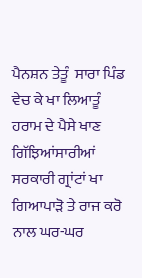ਪੈਨਸ਼ਨ ਤੇਤੂੰ  ਸਾਰਾ ਪਿੰਡ ਵੇਚ ਕੇ ਖਾ ਲਿਆਤੂੰ ਹਰਾਮ ਦੇ ਪੈਸੇ ਖਾਣ ਗਿੱਝਿਆਂਸਾਰੀਆਂ ਸਰਕਾਰੀ ਗ੍ਰਾਂਟਾਂ ਖਾ ਗਿਆਪਾੜੋ ਤੇ ਰਾਜ ਕਰੋ ਨਾਲ ਘਰ-ਘਰ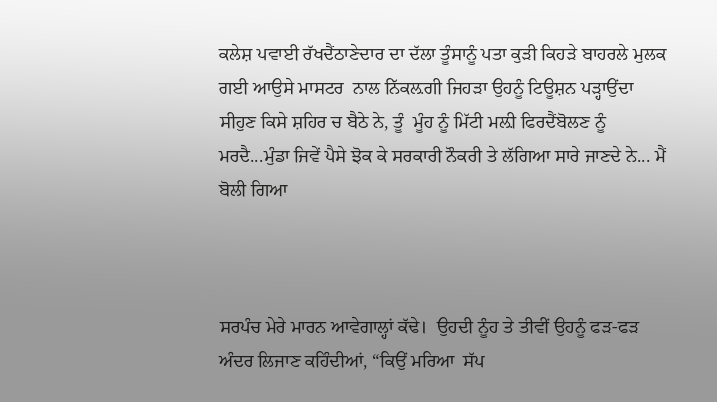ਕਲੇਸ਼ ਪਵਾਈ ਰੱਖਦੈਂਠਾਣੇਦਾਰ ਦਾ ਦੱਲਾ ਤੂੰਸਾਨੂੰ ਪਤਾ ਕੁੜੀ ਕਿਹੜੇ ਬਾਹਰਲੇ ਮੁਲਕ ਗਈ ਆਉਸੇ ਮਾਸਟਰ  ਨਾਲ ਨਿੱਕਲ਼ਗੀ ਜਿਹੜਾ ਉਹਨੂੰ ਟਿਊਸ਼ਨ ਪੜ੍ਹਾਉਂਦਾ  ਸੀਹੁਣ ਕਿਸੇ ਸ਼ਹਿਰ ਚ ਬੈਠੇ ਨੇ, ਤੂੰ  ਮੂੰਹ ਨੂੰ ਮਿੱਟੀ ਮਲ਼ੀ ਫਿਰਦੈਂਬੋਲਣ ਨੂੰ ਮਰਦੈ...ਮੁੰਡਾ ਜਿਵੇਂ ਪੈਸੇ ਝੋਕ ਕੇ ਸਰਕਾਰੀ ਨੌਕਰੀ ਤੇ ਲੱਗਿਆ ਸਾਰੇ ਜਾਣਦੇ ਨੇ... ਮੈਂ ਬੋਲੀ ਗਿਆ



ਸਰਪੰਚ ਮੇਰੇ ਮਾਰਨ ਆਵੇਗਾਲ੍ਹਾਂ ਕੱਢੇ।  ਉਹਦੀ ਨੂੰਹ ਤੇ ਤੀਵੀਂ ਉਹਨੂੰ ਫੜ-ਫੜ  ਅੰਦਰ ਲਿਜਾਣ ਕਹਿੰਦੀਆਂ, “ਕਿਉਂ ਮਰਿਆ  ਸੱਪ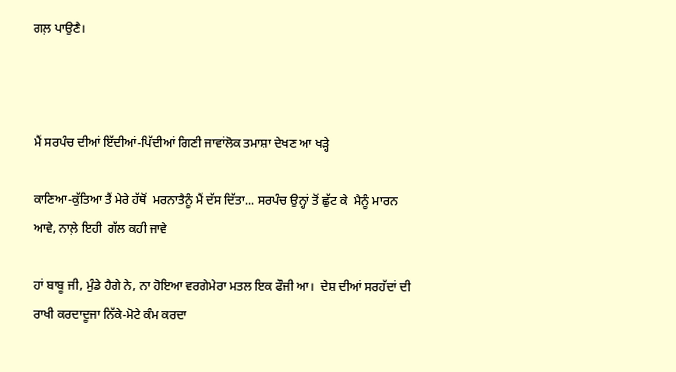ਗਲ਼ ਪਾਉਣੈ।



ਮੈਂ ਸਰਪੰਚ ਦੀਆਂ ਇੱਦੀਆਂ-ਪਿੱਦੀਆਂ ਗਿਣੀ ਜਾਵਾਂਲੋਕ ਤਮਾਸ਼ਾ ਦੇਖਣ ਆ ਖੜ੍ਹੇ

ਕਾਣਿਆ-ਕੁੱਤਿਆ ਤੈਂ ਮੇਰੇ ਹੱਥੋਂ  ਮਰਨਾਤੈਨੂੰ ਮੈਂ ਦੱਸ ਦਿੱਤਾ... ਸਰਪੰਚ ਉਨ੍ਹਾਂ ਤੋਂ ਛੁੱਟ ਕੇ  ਮੈਨੂੰ ਮਾਰਨ ਆਵੇ, ਨਾਲ਼ੇ ਇਹੀ  ਗੱਲ ਕਹੀ ਜਾਵੇ

ਹਾਂ ਬਾਬੂ ਜੀ, ਮੁੰਡੇ ਹੈਗੇ ਨੇ, ਨਾ ਹੋਇਆ ਵਰਗੇਮੇਰਾ ਮਤਲ ਇਕ ਫੌਜੀ ਆ।  ਦੇਸ਼ ਦੀਆਂ ਸਰਹੱਦਾਂ ਦੀ ਰਾਖੀ ਕਰਦਾਦੂਜਾ ਨਿੱਕੇ-ਮੋਟੇ ਕੰਮ ਕਰਦਾ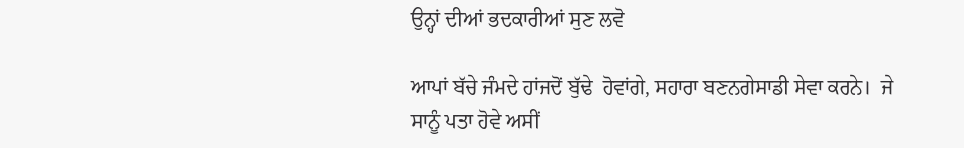ਉਨ੍ਹਾਂ ਦੀਆਂ ਭਦਕਾਰੀਆਂ ਸੁਣ ਲਵੋ

ਆਪਾਂ ਬੱਚੇ ਜੰਮਦੇ ਹਾਂਜਦੋਂ ਬੁੱਢੇ  ਹੋਵਾਂਗੇ, ਸਹਾਰਾ ਬਣਨਗੇਸਾਡੀ ਸੇਵਾ ਕਰਨੇ।  ਜੇ ਸਾਨੂੰ ਪਤਾ ਹੋਵੇ ਅਸੀਂ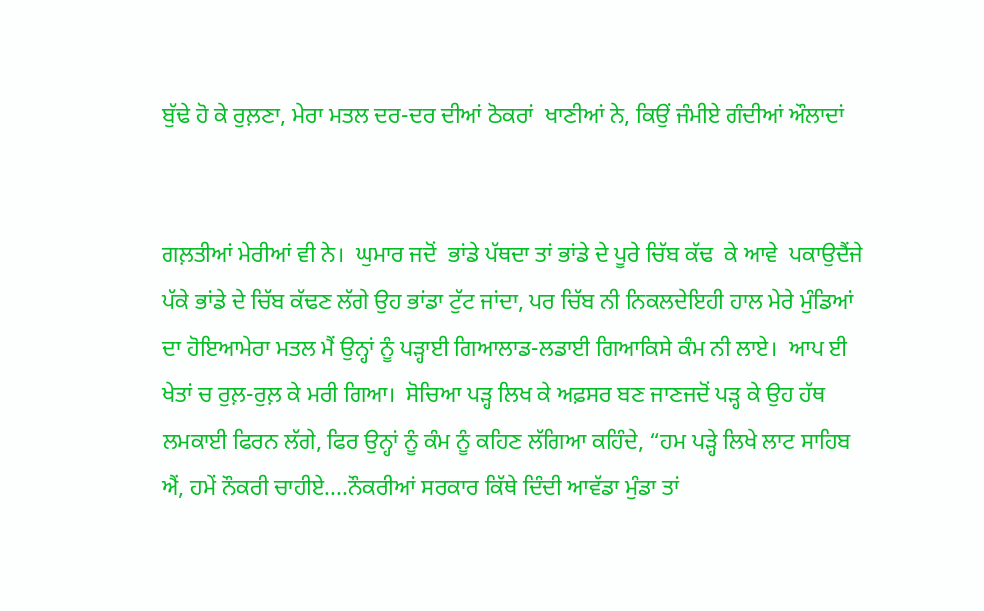ਬੁੱਢੇ ਹੋ ਕੇ ਰੁਲ਼ਣਾ, ਮੇਰਾ ਮਤਲ ਦਰ-ਦਰ ਦੀਆਂ ਠੋਕਰਾਂ  ਖਾਣੀਆਂ ਨੇ, ਕਿਉਂ ਜੰਮੀਏ ਗੰਦੀਆਂ ਔਲਾਦਾਂ


ਗਲ਼ਤੀਆਂ ਮੇਰੀਆਂ ਵੀ ਨੇ।  ਘੁਮਾਰ ਜਦੋਂ  ਭਾਂਡੇ ਪੱਥਦਾ ਤਾਂ ਭਾਂਡੇ ਦੇ ਪੂਰੇ ਚਿੱਬ ਕੱਢ  ਕੇ ਆਵੇ  ਪਕਾਉਦੈਂਜੇ ਪੱਕੇ ਭਾਂਡੇ ਦੇ ਚਿੱਬ ਕੱਢਣ ਲੱਗੇ ਉਹ ਭਾਂਡਾ ਟੁੱਟ ਜਾਂਦਾ, ਪਰ ਚਿੱਬ ਨੀ ਨਿਕਲਦੇਇਹੀ ਹਾਲ ਮੇਰੇ ਮੁੰਡਿਆਂ ਦਾ ਹੋਇਆਮੇਰਾ ਮਤਲ ਮੈਂ ਉਨ੍ਹਾਂ ਨੂੰ ਪੜ੍ਹਾਈ ਗਿਆਲਾਡ-ਲਡਾਈ ਗਿਆਕਿਸੇ ਕੰਮ ਨੀ ਲਾਏ।  ਆਪ ਈ ਖੇਤਾਂ ਚ ਰੁਲ਼-ਰੁਲ਼ ਕੇ ਮਰੀ ਗਿਆ।  ਸੋਚਿਆ ਪੜ੍ਹ ਲਿਖ ਕੇ ਅਫ਼ਸਰ ਬਣ ਜਾਣਜਦੋਂ ਪੜ੍ਹ ਕੇ ਉਹ ਹੱਥ ਲਮਕਾਈ ਫਿਰਨ ਲੱਗੇ, ਫਿਰ ਉਨ੍ਹਾਂ ਨੂੰ ਕੰਮ ਨੂੰ ਕਹਿਣ ਲੱਗਿਆ ਕਹਿੰਦੇ, “ਹਮ ਪੜ੍ਹੇ ਲਿਖੇ ਲਾਟ ਸਾਹਿਬ ਐਂ, ਹਮੇਂ ਨੌਕਰੀ ਚਾਹੀਏ....ਨੌਕਰੀਆਂ ਸਰਕਾਰ ਕਿੱਥੇ ਦਿੰਦੀ ਆਵੱਡਾ ਮੁੰਡਾ ਤਾਂ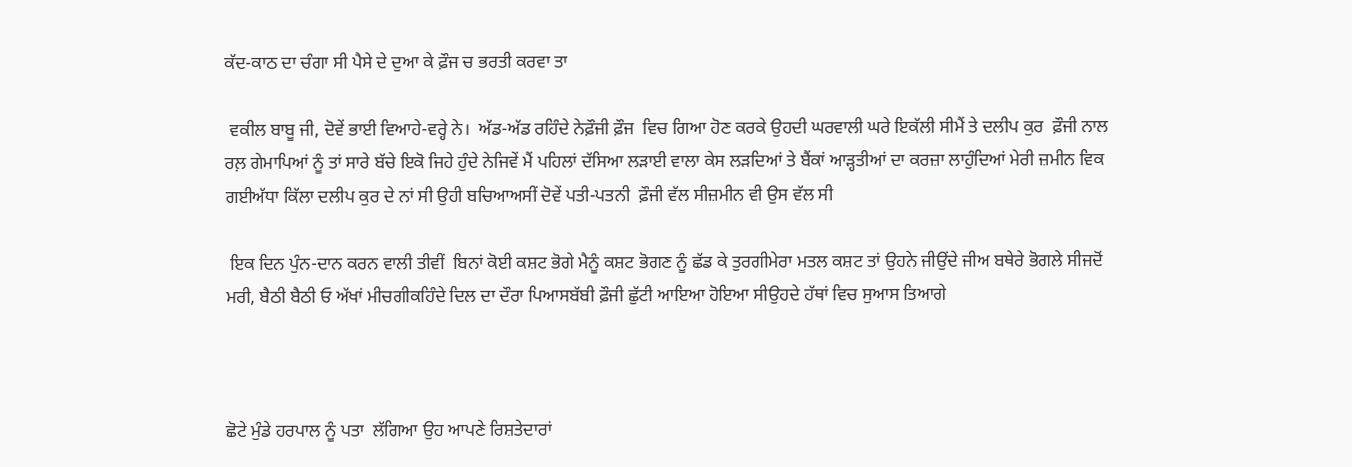ਕੱਦ-ਕਾਠ ਦਾ ਚੰਗਾ ਸੀ ਪੈਸੇ ਦੇ ਦੁਆ ਕੇ ਫ਼ੌਜ ਚ ਭਰਤੀ ਕਰਵਾ ਤਾ

 ਵਕੀਲ ਬਾਬੂ ਜੀ, ਦੋਵੇਂ ਭਾਈ ਵਿਆਹੇ-ਵਰ੍ਹੇ ਨੇ।  ਅੱਡ-ਅੱਡ ਰਹਿੰਦੇ ਨੇਫ਼ੌਜੀ ਫ਼ੌਜ  ਵਿਚ ਗਿਆ ਹੋਣ ਕਰਕੇ ਉਹਦੀ ਘਰਵਾਲੀ ਘਰੇ ਇਕੱਲੀ ਸੀਮੈਂ ਤੇ ਦਲੀਪ ਕੁਰ  ਫ਼ੌਜੀ ਨਾਲ ਰਲ਼ ਗੇਮਾਪਿਆਂ ਨੂੰ ਤਾਂ ਸਾਰੇ ਬੱਚੇ ਇਕੋ ਜਿਹੇ ਹੁੰਦੇ ਨੇਜਿਵੇਂ ਮੈਂ ਪਹਿਲਾਂ ਦੱਸਿਆ ਲੜਾਈ ਵਾਲਾ ਕੇਸ ਲੜਦਿਆਂ ਤੇ ਬੈਂਕਾਂ ਆੜ੍ਹਤੀਆਂ ਦਾ ਕਰਜ਼ਾ ਲਾਹੁੰਦਿਆਂ ਮੇਰੀ ਜ਼ਮੀਨ ਵਿਕ ਗਈਅੱਧਾ ਕਿੱਲਾ ਦਲੀਪ ਕੁਰ ਦੇ ਨਾਂ ਸੀ ਉਹੀ ਬਚਿਆਅਸੀਂ ਦੋਵੇਂ ਪਤੀ-ਪਤਨੀ  ਫ਼ੌਜੀ ਵੱਲ ਸੀਜ਼ਮੀਨ ਵੀ ਉਸ ਵੱਲ ਸੀ

 ਇਕ ਦਿਨ ਪੁੰਨ-ਦਾਨ ਕਰਨ ਵਾਲੀ ਤੀਵੀਂ  ਬਿਨਾਂ ਕੋਈ ਕਸ਼ਟ ਭੋਗੇ ਮੈਨੂੰ ਕਸ਼ਟ ਭੋਗਣ ਨੂੰ ਛੱਡ ਕੇ ਤੁਰਗੀਮੇਰਾ ਮਤਲ ਕਸ਼ਟ ਤਾਂ ਉਹਨੇ ਜੀਉਂਦੇ ਜੀਅ ਬਥੇਰੇ ਭੋਗਲੇ ਸੀਜਦੋਂ ਮਰੀ, ਬੈਠੀ ਬੈਠੀ ਓ ਅੱਖਾਂ ਮੀਚਗੀਕਹਿੰਦੇ ਦਿਲ ਦਾ ਦੌਰਾ ਪਿਆਸਬੱਬੀ ਫ਼ੌਜੀ ਛੁੱਟੀ ਆਇਆ ਹੋਇਆ ਸੀਉਹਦੇ ਹੱਥਾਂ ਵਿਚ ਸੁਆਸ ਤਿਆਗੇ



ਛੋਟੇ ਮੁੰਡੇ ਹਰਪਾਲ ਨੂੰ ਪਤਾ  ਲੱਗਿਆ ਉਹ ਆਪਣੇ ਰਿਸ਼ਤੇਦਾਰਾਂ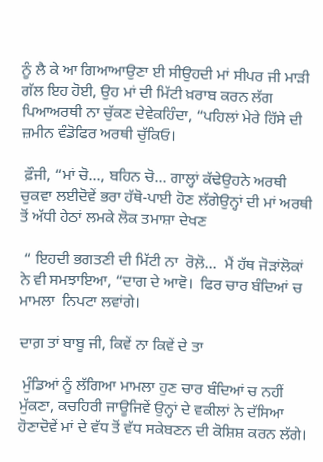ਨੂੰ ਲੈ ਕੇ ਆ ਗਿਆਆਉਣਾ ਈ ਸੀਉਹਦੀ ਮਾਂ ਸੀਪਰ ਜੀ ਮਾੜੀ ਗੱਲ ਇਹ ਹੋਈ, ਉਹ ਮਾਂ ਦੀ ਮਿੱਟੀ ਖ਼ਰਾਬ ਕਰਨ ਲੱਗ ਪਿਆਅਰਥੀ ਨਾ ਚੁੱਕਣ ਦੇਵੇਕਹਿੰਦਾ, “ਪਹਿਲਾਂ ਮੇਰੇ ਹਿੱਸੇ ਦੀ ਜ਼ਮੀਨ ਵੰਡੋਫਿਰ ਅਰਥੀ ਚੁੱਕਿਓ।

 ਫ਼ੌਜੀ, “ਮਾਂ ਚੋ..., ਬਹਿਨ ਚੋ... ਗਾਲ੍ਹਾਂ ਕੱਢੇਉਹਨੇ ਅਰਥੀ ਚੁਕਵਾ ਲਈਦੋਵੇਂ ਭਰਾ ਹੱਥੋ-ਪਾਈ ਹੋਣ ਲੱਗੇਉਨ੍ਹਾਂ ਦੀ ਮਾਂ ਅਰਥੀ ਤੋਂ ਅੱਧੀ ਹੇਠਾਂ ਲਮਕੇ ਲੋਕ ਤਮਾਸ਼ਾ ਦੇਖਣ

 “ ਇਹਦੀ ਭਗਤਣੀ ਦੀ ਮਿੱਟੀ ਨਾ  ਰੋਲ਼ੋ...  ਮੈਂ ਹੱਥ ਜੋੜਾਂਲੋਕਾਂ  ਨੇ ਵੀ ਸਮਝਾਇਆ, “ਦਾਗ ਦੇ ਆਵੋ।  ਫਿਰ ਚਾਰ ਬੰਦਿਆਂ ਚ ਮਾਮਲਾ  ਨਿਪਟਾ ਲਵਾਂਗੇ।

ਦਾਗ਼ ਤਾਂ ਬਾਬੂ ਜੀ, ਕਿਵੇਂ ਨਾ ਕਿਵੇਂ ਦੇ ਤਾ

 ਮੁੰਡਿਆਂ ਨੂੰ ਲੱਗਿਆ ਮਾਮਲਾ ਹੁਣ ਚਾਰ ਬੰਦਿਆਂ ਚ ਨਹੀਂ ਮੁੱਕਣਾ, ਕਚਹਿਰੀ ਜਾਊਜਿਵੇਂ ਉਨ੍ਹਾਂ ਦੇ ਵਕੀਲਾਂ ਨੇ ਦੱਸਿਆ ਹੋਣਾਦੋਵੇਂ ਮਾਂ ਦੇ ਵੱਧ ਤੋਂ ਵੱਧ ਸਕੇਬਣਨ ਦੀ ਕੋਸ਼ਿਸ਼ ਕਰਨ ਲੱਗੇ।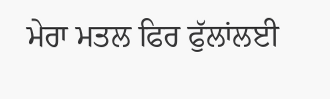ਮੇਰਾ ਮਤਲ ਫਿਰ ਫੁੱਲਾਂਲਈ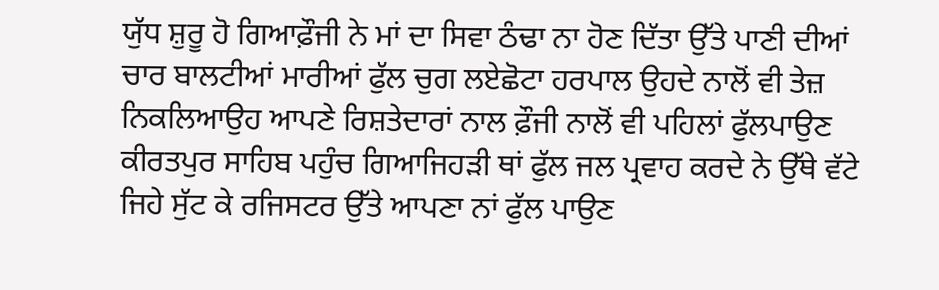ਯੁੱਧ ਸ਼ੁਰੂ ਹੋ ਗਿਆਫ਼ੌਜੀ ਨੇ ਮਾਂ ਦਾ ਸਿਵਾ ਠੰਢਾ ਨਾ ਹੋਣ ਦਿੱਤਾ ਉੱਤੇ ਪਾਣੀ ਦੀਆਂ ਚਾਰ ਬਾਲਟੀਆਂ ਮਾਰੀਆਂ ਫੁੱਲ ਚੁਗ ਲਏਛੋਟਾ ਹਰਪਾਲ ਉਹਦੇ ਨਾਲੋਂ ਵੀ ਤੇਜ਼ ਨਿਕਲਿਆਉਹ ਆਪਣੇ ਰਿਸ਼ਤੇਦਾਰਾਂ ਨਾਲ ਫ਼ੌਜੀ ਨਾਲੋਂ ਵੀ ਪਹਿਲਾਂ ਫੁੱਲਪਾਉਣ ਕੀਰਤਪੁਰ ਸਾਹਿਬ ਪਹੁੰਚ ਗਿਆਜਿਹੜੀ ਥਾਂ ਫੁੱਲ ਜਲ ਪ੍ਰਵਾਹ ਕਰਦੇ ਨੇ ਉੱਥੇ ਵੱਟੇ ਜਿਹੇ ਸੁੱਟ ਕੇ ਰਜਿਸਟਰ ਉੱਤੇ ਆਪਣਾ ਨਾਂ ਫੁੱਲ ਪਾਉਣ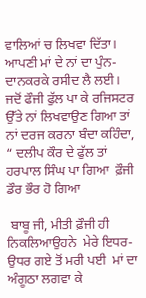ਵਾਲਿਆਂ ਚ ਲਿਖਵਾ ਦਿੱਤਾ।  ਆਪਣੀ ਮਾਂ ਦੇ ਨਾਂ ਦਾ ਪੁੰਨ-ਦਾਨਕਰਕੇ ਰਸੀਦ ਲੈ ਲਈ।  ਜਦੋਂ ਫੌਜੀ ਫੁੱਲ ਪਾ ਕੇ ਰਜਿਸਟਰ ਉੱਤੇ ਨਾਂ ਲਿਖਵਾਉਣ ਗਿਆ ਤਾਂ ਨਾਂ ਦਰਜ ਕਰਨਾ ਬੰਦਾ ਕਹਿੰਦਾ, “ ਦਲੀਪ ਕੌਰ ਦੇ ਫੁੱਲ ਤਾਂ ਹਰਪਾਲ ਸਿੰਘ ਪਾ ਗਿਆ  ਫ਼ੌਜੀ ਡੌਰ ਭੌਰ ਹੋ ਗਿਆ

 ਬਾਬੂ ਜੀ, ਮੀਤੀ ਫ਼ੌਜੀ ਹੀ ਨਿਕਲਿਆਉਹਨੇ  ਮੇਰੇ ਇਧਰ-ਉਧਰ ਗਏ ਤੋਂ ਮਰੀ ਪਈ  ਮਾਂ ਦਾ ਅੰਗੂਠਾ ਲਗਵਾ ਕੇ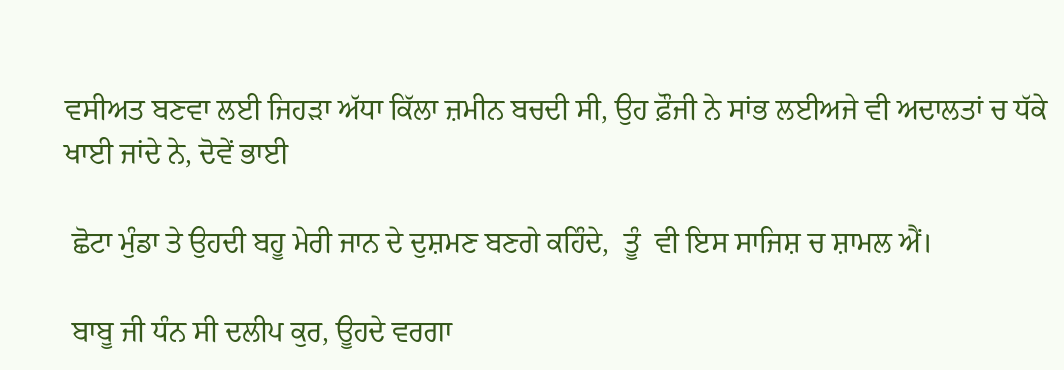ਵਸੀਅਤ ਬਣਵਾ ਲਈ ਜਿਹੜਾ ਅੱਧਾ ਕਿੱਲਾ ਜ਼ਮੀਨ ਬਚਦੀ ਸੀ, ਉਹ ਫ਼ੌਜੀ ਨੇ ਸਾਂਭ ਲਈਅਜੇ ਵੀ ਅਦਾਲਤਾਂ ਚ ਧੱਕੇ ਖਾਈ ਜਾਂਦੇ ਨੇ, ਦੋਵੇਂ ਭਾਈ

 ਛੋਟਾ ਮੁੰਡਾ ਤੇ ਉਹਦੀ ਬਹੂ ਮੇਰੀ ਜਾਨ ਦੇ ਦੁਸ਼ਮਣ ਬਣਗੇ ਕਹਿੰਦੇ,  ਤੂੰ  ਵੀ ਇਸ ਸਾਜਿਸ਼ ਚ ਸ਼ਾਮਲ ਐਂ।

 ਬਾਬੂ ਜੀ ਧੰਨ ਸੀ ਦਲੀਪ ਕੁਰ, ਊਹਦੇ ਵਰਗਾ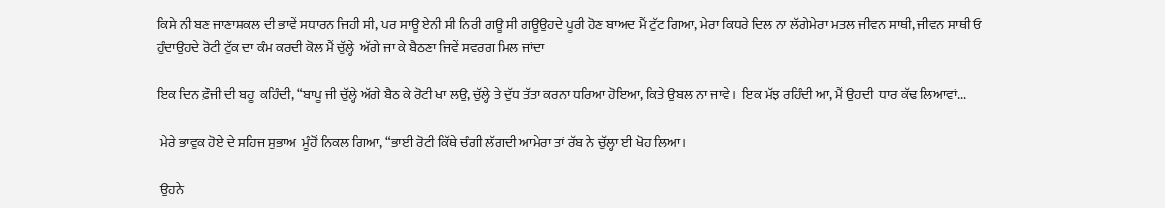ਕਿਸੇ ਨੀ ਬਣ ਜਾਣਾਸ਼ਕਲ ਦੀ ਭਾਵੇਂ ਸਧਾਰਨ ਜਿਹੀ ਸੀ, ਪਰ ਸਾਊ ਏਨੀ ਸੀ ਨਿਰੀ ਗਊ ਸੀ ਗਊਉਹਦੇ ਪੂਰੀ ਹੋਣ ਬਾਅਦ ਮੈਂ ਟੁੱਟ ਗਿਆ, ਮੇਰਾ ਕਿਧਰੇ ਦਿਲ ਨਾ ਲੱਗੇਮੇਰਾ ਮਤਲ ਜੀਵਨ ਸਾਥੀ, ਜੀਵਨ ਸਾਥੀ ਓ ਹੁੰਦਾਉਹਦੇ ਰੋਟੀ ਟੁੱਕ ਦਾ ਕੰਮ ਕਰਦੀ ਕੋਲ ਮੈਂ ਚੁੱਲ੍ਹੇ  ਅੱਗੇ ਜਾ ਕੇ ਬੈਠਣਾ ਜਿਵੇਂ ਸਵਰਗ ਮਿਲ ਜਾਂਦਾ

ਇਕ ਦਿਨ ਫ਼ੌਜੀ ਦੀ ਬਹੂ  ਕਹਿੰਦੀ, “ਬਾਪੂ ਜੀ ਚੁੱਲ੍ਹੇ ਅੱਗੇ ਬੈਠ ਕੇ ਰੋਟੀ ਖਾ ਲਉ, ਚੁੱਲ੍ਹੇ ਤੇ ਦੁੱਧ ਤੱਤਾ ਕਰਨਾ ਧਰਿਆ ਹੋਇਆ, ਕਿਤੇ ਉਬਲ ਨਾ ਜਾਵੇ।  ਇਕ ਮੱਝ ਰਹਿੰਦੀ ਆ, ਮੈਂ ਉਹਦੀ  ਧਾਰ ਕੱਢ ਲਿਆਵਾਂ...

 ਮੇਰੇ ਭਾਵੁਕ ਹੋਏ ਦੇ ਸਹਿਜ ਸੁਭਾਅ  ਮੂੰਹੋਂ ਨਿਕਲ ਗਿਆ, “ਭਾਈ ਰੋਟੀ ਕਿੱਥੇ ਚੰਗੀ ਲੱਗਦੀ ਆਮੇਰਾ ਤਾਂ ਰੱਬ ਨੇ ਚੁੱਲ੍ਹਾ ਈ ਖੋਹ ਲਿਆ।

 ਉਹਨੇ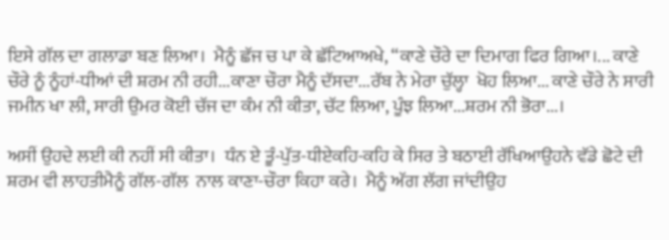ਇਸੇ ਗੱਲ ਦਾ ਗਲਾਡਾ ਬਣ ਲਿਆ।  ਮੈਨੂੰ ਛੱਜ ਚ ਪਾ ਕੇ ਛੱਟਿਆਅਖੇ, “ਕਾਣੇ ਚੌਰੇ ਦਾ ਦਿਮਾਗ ਫਿਰ ਗਿਆ।... ਕਾਣੇ ਚੌਰੇ ਨੂੰ ਨੂੰਹਾਂ-ਧੀਆਂ ਦੀ ਸ਼ਰਮ ਨੀ ਰਹੀ...ਕਾਣਾ ਚੌਰਾ ਮੈਨੂੰ ਦੱਸਦਾ...ਰੱਬ ਨੇ ਮੇਰਾ ਚੁੱਲ੍ਹਾ  ਖੋਹ ਲਿਆ... ਕਾਣੇ ਚੌਰੇ ਨੇ ਸਾਰੀ ਜਮੀਨ ਖਾ ਲੀ, ਸਾਰੀ ਉਮਰ ਕੋਈ ਚੱਜ ਦਾ ਕੰਮ ਨੀ ਕੀਤਾ, ਚੱਟ ਲਿਆ, ਪੂੰਝ ਲਿਆ...ਸ਼ਰਮ ਨੀ ਭੋਰਾ...।

ਅਸੀਂ ਉਹਦੇ ਲਈ ਕੀ ਨਹੀਂ ਸੀ ਕੀਤਾ।  ਧੰਨ ਏ ਤੂੰ-ਪੁੱਤ-ਧੀਏਕਹਿ-ਕਹਿ ਕੇ ਸਿਰ ਤੇ ਬਠਾਈ ਰੱਖਿਆਉਹਨੇ ਵੱਡੇ ਛੋਟੇ ਦੀ ਸ਼ਰਮ ਵੀ ਲਾਹਤੀਮੈਨੂੰ ਗੱਲ-ਗੱਲ  ਨਾਲ ਕਾਣਾ-ਚੌਰਾ ਕਿਹਾ ਕਰੇ।  ਮੈਨੂੰ ਅੱਗ ਲੱਗ ਜਾਂਦੀਉਹ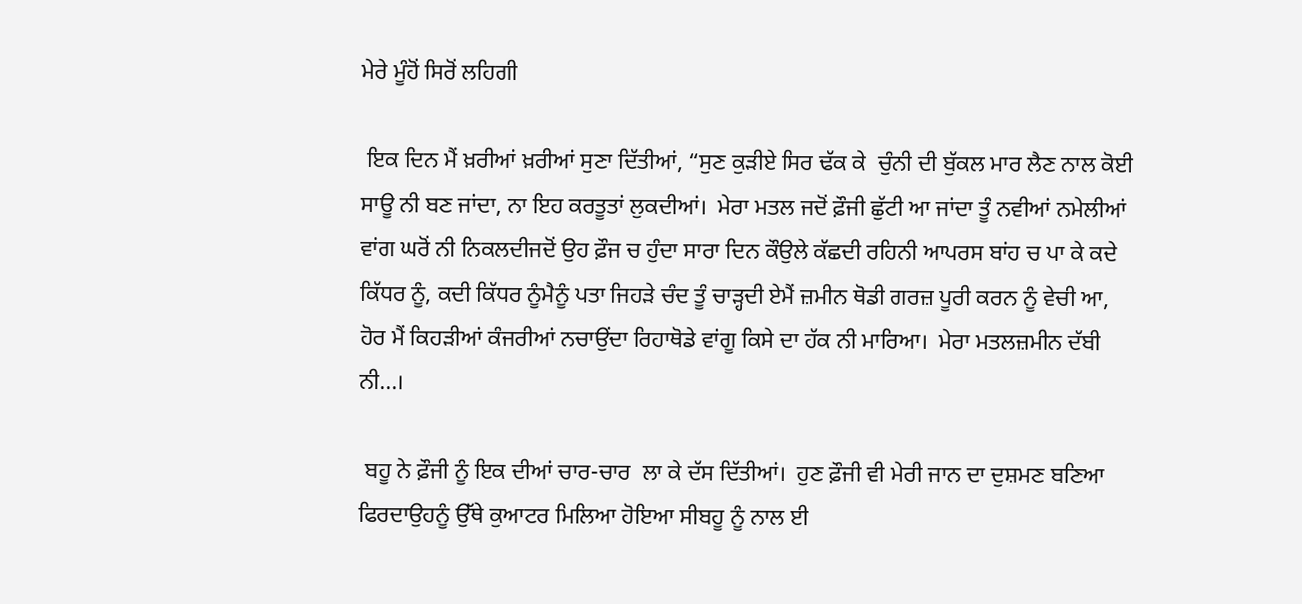ਮੇਰੇ ਮੂੰਹੋਂ ਸਿਰੋਂ ਲਹਿਗੀ

 ਇਕ ਦਿਨ ਮੈਂ ਖ਼ਰੀਆਂ ਖ਼ਰੀਆਂ ਸੁਣਾ ਦਿੱਤੀਆਂ, “ਸੁਣ ਕੁੜੀਏ ਸਿਰ ਢੱਕ ਕੇ  ਚੁੰਨੀ ਦੀ ਬੁੱਕਲ ਮਾਰ ਲੈਣ ਨਾਲ ਕੋਈ ਸਾਊ ਨੀ ਬਣ ਜਾਂਦਾ, ਨਾ ਇਹ ਕਰਤੂਤਾਂ ਲੁਕਦੀਆਂ।  ਮੇਰਾ ਮਤਲ ਜਦੋਂ ਫ਼ੌਜੀ ਛੁੱਟੀ ਆ ਜਾਂਦਾ ਤੂੰ ਨਵੀਆਂ ਨਮੇਲੀਆਂ ਵਾਂਗ ਘਰੋਂ ਨੀ ਨਿਕਲਦੀਜਦੋਂ ਉਹ ਫ਼ੌਜ ਚ ਹੁੰਦਾ ਸਾਰਾ ਦਿਨ ਕੌਉਲੇ ਕੱਛਦੀ ਰਹਿਨੀ ਆਪਰਸ ਬਾਂਹ ਚ ਪਾ ਕੇ ਕਦੇ ਕਿੱਧਰ ਨੂੰ, ਕਦੀ ਕਿੱਧਰ ਨੂੰਮੈਨੂੰ ਪਤਾ ਜਿਹੜੇ ਚੰਦ ਤੂੰ ਚਾੜ੍ਹਦੀ ਏਮੈਂ ਜ਼ਮੀਨ ਥੋਡੀ ਗਰਜ਼ ਪੂਰੀ ਕਰਨ ਨੂੰ ਵੇਚੀ ਆ, ਹੋਰ ਮੈਂ ਕਿਹੜੀਆਂ ਕੰਜਰੀਆਂ ਨਚਾਉਂਦਾ ਰਿਹਾਥੋਡੇ ਵਾਂਗੂ ਕਿਸੇ ਦਾ ਹੱਕ ਨੀ ਮਾਰਿਆ।  ਮੇਰਾ ਮਤਲਜ਼ਮੀਨ ਦੱਬੀ ਨੀ...।

 ਬਹੂ ਨੇ ਫ਼ੌਜੀ ਨੂੰ ਇਕ ਦੀਆਂ ਚਾਰ-ਚਾਰ  ਲਾ ਕੇ ਦੱਸ ਦਿੱਤੀਆਂ।  ਹੁਣ ਫ਼ੌਜੀ ਵੀ ਮੇਰੀ ਜਾਨ ਦਾ ਦੁਸ਼ਮਣ ਬਣਿਆ ਫਿਰਦਾਉਹਨੂੰ ਉੱਥੇ ਕੁਆਟਰ ਮਿਲਿਆ ਹੋਇਆ ਸੀਬਹੂ ਨੂੰ ਨਾਲ ਈ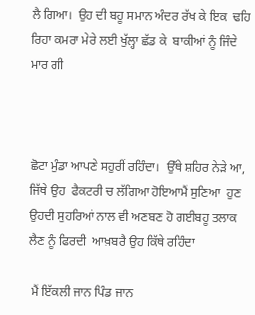ਲੈ ਗਿਆ।  ਉਹ ਦੀ ਬਹੂ ਸਮਾਨ ਅੰਦਰ ਰੱਖ ਕੇ ਇਕ  ਢਹਿ ਰਿਹਾ ਕਮਰਾ ਮੇਰੇ ਲਈ ਖੁੱਲ੍ਹਾ ਛੱਡ ਕੇ  ਬਾਕੀਆਂ ਨੂੰ ਜਿੰਦੇ ਮਾਰ ਗੀ



ਛੋਟਾ ਮੁੰਡਾ ਆਪਣੇ ਸਹੁਰੀਂ ਰਹਿੰਦਾ।  ਉੱਥੇ ਸ਼ਹਿਰ ਨੇੜੇ ਆ, ਜਿੱਥੇ ਉਹ  ਫੈਕਟਰੀ ਚ ਲੱਗਿਆ ਹੋਇਆਮੈਂ ਸੁਣਿਆ  ਹੁਣ ਉਹਦੀ ਸੁਹਰਿਆਂ ਨਾਲ ਵੀ ਅਣਬਣ ਹੋ ਗਈਬਹੂ ਤਲਾਕ ਲੈਣ ਨੂੰ ਫਿਰਦੀ  ਆਖ਼ਬਰੈ ਉਹ ਕਿੱਥੇ ਰਹਿੰਦਾ

 ਮੈਂ ਇੱਕਲੀ ਜਾਨ ਪਿੰਡ ਜਾਨ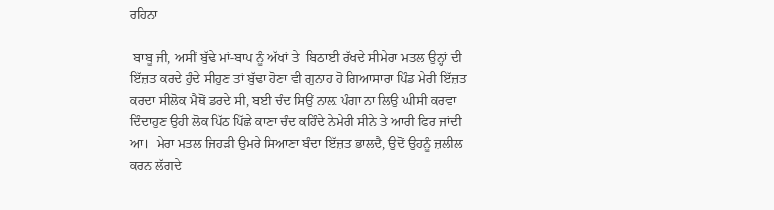ਰਹਿਨਾ

 ਬਾਬੂ ਜੀ, ਅਸੀਂ ਬੁੱਢੇ ਮਾਂ-ਬਾਪ ਨੂੰ ਅੱਖਾਂ ਤੇ  ਬਿਠਾਈ ਰੱਖਦੇ ਸੀਮੇਰਾ ਮਤਲ ਉਨ੍ਹਾਂ ਦੀ ਇੱਜ਼ਤ ਕਰਦੇ ਹੁੰਦੇ ਸੀਹੁਣ ਤਾਂ ਬੁੱਢਾ ਹੋਣਾ ਵੀ ਗੁਨਾਹ ਹੋ ਗਿਆਸਾਰਾ ਪਿੰਡ ਮੇਰੀ ਇੱਜ਼ਤ ਕਰਦਾ ਸੀਲੋਕ ਮੈਥੋਂ ਡਰਦੇ ਸੀ, ਬਈ ਚੰਦ ਸਿਉਂ ਨਾਲ਼ ਪੰਗਾ ਨਾ ਲਿਉ ਘੀਸੀ ਕਰਵਾ ਦਿੰਦਾਹੁਣ ਉਹੀ ਲੋਕ ਪਿੱਠ ਪਿੱਛੇ ਕਾਣਾ ਚੰਦ ਕਹਿੰਦੇ ਨੇਮੇਰੀ ਸੀਨੇ ਤੇ ਆਰੀ ਫਿਰ ਜਾਂਦੀ ਆ।  ਮੇਰਾ ਮਤਲ ਜਿਹੜੀ ਉਮਰੇ ਸਿਆਣਾ ਬੰਦਾ ਇੱਜ਼ਤ ਭਾਲਦੈ, ਉਦੋਂ ਉਹਨੂੰ ਜ਼ਲੀਲ ਕਰਨ ਲੱਗਦੇ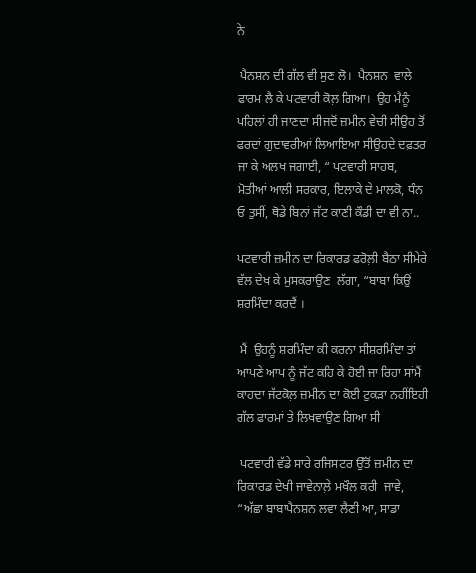ਨੇ

 ਪੈਨਸ਼ਨ ਦੀ ਗੱਲ ਵੀ ਸੁਣ ਲੋ।  ਪੈਨਸ਼ਨ  ਵਾਲੇ ਫਾਰਮ ਲੈ ਕੇ ਪਟਵਾਰੀ ਕੋਲ਼ ਗਿਆ।  ਉਹ ਮੈਨੂੰ ਪਹਿਲਾਂ ਹੀ ਜਾਣਦਾ ਸੀਜਦੋਂ ਜ਼ਮੀਨ ਵੇਚੀ ਸੀਉਹ ਤੋਂ ਫਰਦਾਂ ਗੁਦਾਵਰੀਆਂ ਲਿਆਇਆ ਸੀਉਹਦੇ ਦਫ਼ਤਰ ਜਾ ਕੇ ਅਲਖ ਜਗਾਈ, “ ਪਟਵਾਰੀ ਸਾਹਬ, ਮੋਤੀਆਂ ਆਲੀ ਸਰਕਾਰ, ਇਲਾਕੇ ਦੇ ਮਾਲਕੋ, ਧੰਨ ਓ ਤੁਸੀਂ, ਥੋਡੇ ਬਿਨਾਂ ਜੱਟ ਕਾਣੀ ਕੌਡੀ ਦਾ ਵੀ ਨਾ..

ਪਟਵਾਰੀ ਜ਼ਮੀਨ ਦਾ ਰਿਕਾਰਡ ਫਰੋਲ਼ੀ ਬੈਠਾ ਸੀਮੇਰੇ ਵੱਲ ਦੇਖ ਕੇ ਮੁਸਕਰਾਉਣ  ਲੱਗਾ, “ਬਾਬਾ ਕਿਉਂ ਸ਼ਰਮਿੰਦਾ ਕਰਦੈਂ ।

 ਮੈਂ  ਉਹਨੂੰ ਸ਼ਰਮਿੰਦਾ ਕੀ ਕਰਨਾ ਸੀਸ਼ਰਮਿੰਦਾ ਤਾਂ ਆਪਣੇ ਆਪ ਨੂੰ ਜੱਟ ਕਹਿ ਕੇ ਹੋਈ ਜਾ ਰਿਹਾ ਸਾਂਮੈਂ ਕਾਹਦਾ ਜੱਟਕੋਲ਼ ਜ਼ਮੀਨ ਦਾ ਕੋਈ ਟੁਕੜਾ ਨਹੀਂਇਹੀ ਗੱਲ ਫਾਰਮਾਂ ਤੇ ਲਿਖਵਾਉਣ ਗਿਆ ਸੀ

 ਪਟਵਾਰੀ ਵੱਡੇ ਸਾਰੇ ਰਜਿਸਟਰ ਉੱਤੋਂ ਜ਼ਮੀਨ ਦਾ ਰਿਕਾਰਡ ਦੇਖੀ ਜਾਵੇਨਾਲ਼ੇ ਮਖੌਲ ਕਰੀ  ਜਾਵੇ, “ਅੱਛਾ ਬਾਬਾਪੈਨਸ਼ਨ ਲਵਾ ਲੈਣੀ ਆ, ਸਾਡਾ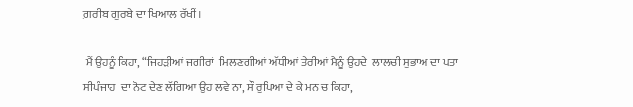ਗ਼ਰੀਬ ਗੁਰਬੇ ਦਾ ਖਿਆਲ ਰੱਖੀਂ।

 ਮੈਂ ਉਹਨੂੰ ਕਿਹਾ, “ਜਿਹੜੀਆਂ ਜਗੀਰਾਂ  ਮਿਲਣਗੀਆਂ ਅੱਧੀਆਂ ਤੇਰੀਆਂ ਮੈਨੂੰ ਉਹਦੇ  ਲਾਲਚੀ ਸੁਭਾਅ ਦਾ ਪਤਾ ਸੀਪੰਜਾਹ  ਦਾ ਨੋਟ ਦੇਣ ਲੱਗਿਆ ਉਹ ਲਵੇ ਨਾ, ਸੌ ਰੁਪਿਆ ਦੇ ਕੇ ਮਨ ਚ ਕਿਹਾ,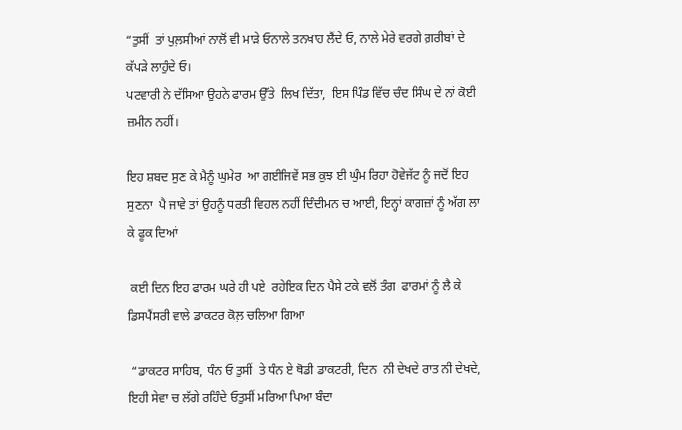“ਤੁਸੀਂ  ਤਾਂ ਪੁਲ਼ਸੀਆਂ ਨਾਲੋਂ ਵੀ ਮਾੜੇ ਓਨਾਲੇ ਤਨਖਾਹ ਲੈਂਦੇ ਓ, ਨਾਲੇ ਮੇਰੇ ਵਰਗੇ ਗ਼ਰੀਬਾਂ ਦੇ ਕੱਪੜੇ ਲਾਹੁੰਦੇ ਓ।
ਪਟਵਾਰੀ ਨੇ ਦੱਸਿਆ ਉਹਨੇ ਫਾਰਮ ਉੱਤੇ  ਲਿਖ ਦਿੱਤਾ,  ਇਸ ਪਿੰਡ ਵਿੱਚ ਚੰਦ ਸਿੰਘ ਦੇ ਨਾਂ ਕੋਈ ਜ਼ਮੀਨ ਨਹੀਂ।

ਇਹ ਸ਼ਬਦ ਸੁਣ ਕੇ ਮੈਨੂੰ ਘੁਮੇਰ  ਆ ਗਈਜਿਵੇਂ ਸਭ ਕੁਝ ਈ ਘੁੰਮ ਰਿਹਾ ਹੋਵੇਜੱਟ ਨੂੰ ਜਦੋਂ ਇਹ ਸੁਣਨਾ  ਪੈ ਜਾਵੇ ਤਾਂ ਉਹਨੂੰ ਧਰਤੀ ਵਿਹਲ ਨਹੀਂ ਦਿੰਦੀਮਨ ਚ ਆਈ, ਇਨ੍ਹਾਂ ਕਾਗਜ਼ਾਂ ਨੂੰ ਅੱਗ ਲਾ ਕੇ ਫੂਕ ਦਿਆਂ

 ਕਈ ਦਿਨ ਇਹ ਫਾਰਮ ਘਰੇ ਹੀ ਪਏ  ਰਹੇਇਕ ਦਿਨ ਪੈਸੇ ਟਕੇ ਵਲੋਂ ਤੰਗ  ਫਾਰਮਾਂ ਨੂੰ ਲੈ ਕੇ ਡਿਸਪੈਂਸਰੀ ਵਾਲੇ ਡਾਕਟਰ ਕੋਲ਼ ਚਲਿਆ ਗਿਆ

 “ਡਾਕਟਰ ਸਾਹਿਬ, ਧੰਨ ਓ ਤੁਸੀਂ  ਤੇ ਧੰਨ ਏ ਥੋਡੀ ਡਾਕਟਰੀ, ਦਿਨ  ਨੀ ਦੇਖਦੇ ਰਾਤ ਨੀ ਦੇਖਦੇ, ਇਹੀ ਸੇਵਾ ਚ ਲੱਗੇ ਰਹਿੰਦੇ ਓਤੁਸੀਂ ਮਰਿਆ ਪਿਆ ਬੰਦਾ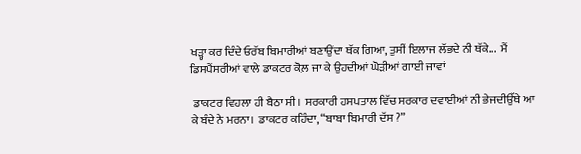ਖੜ੍ਹਾ ਕਰ ਦਿੰਦੇ ਓਰੱਬ ਬਿਮਾਰੀਆਂ ਬਣਾਉਂਦਾ ਥੱਕ ਗਿਆ, ਤੁਸੀਂ ਇਲਾਜ ਲੱਭਦੇ ਨੀ ਥੱਕੇ...  ਮੈਂ ਡਿਸਪੈਂਸਰੀਆਂ ਵਾਲੇ ਡਾਕਟਰ ਕੋਲ਼ ਜਾ ਕੇ ਉਹਦੀਆਂ ਘੋੜੀਆਂ ਗਾਈ ਜਾਵਾਂ

 ਡਾਕਟਰ ਵਿਹਲਾ ਹੀ ਬੈਠਾ ਸੀ।  ਸਰਕਾਰੀ ਹਸਪਤਾਲ ਵਿੱਚ ਸਰਕਾਰ ਦਵਾਈਆਂ ਨੀ ਭੇਜਦੀਉੱਥੇ ਆ ਕੇ ਬੰਦੇ ਨੇ ਮਰਨਾ।  ਡਾਕਟਰ ਕਹਿੰਦਾ, “ਬਾਬਾ ਬਿਮਾਰੀ ਦੱਸ ?”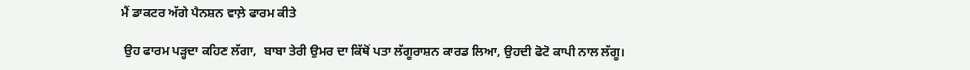ਮੈਂ ਡਾਕਟਰ ਅੱਗੇ ਪੈਨਸ਼ਨ ਵਾਲ਼ੇ ਫਾਰਮ ਕੀਤੇ

 ਉਹ ਫਾਰਮ ਪੜ੍ਹਦਾ ਕਹਿਣ ਲੱਗਾ,  ਬਾਬਾ ਤੇਰੀ ਉਮਰ ਦਾ ਕਿੱਥੋਂ ਪਤਾ ਲੱਗੂਰਾਸ਼ਨ ਕਾਰਡ ਲਿਆ, ਉਹਦੀ ਫੋਟੋ ਕਾਪੀ ਨਾਲ ਲੱਗੂ।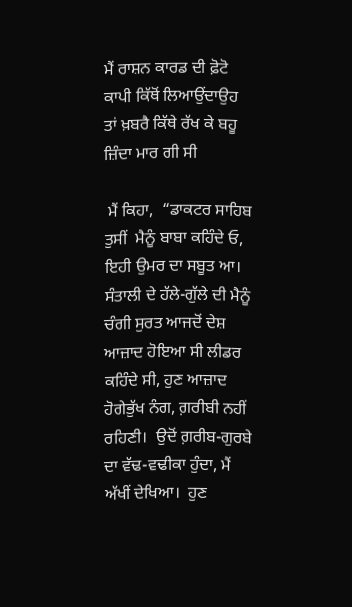ਮੈਂ ਰਾਸ਼ਨ ਕਾਰਡ ਦੀ ਫ਼ੋਟੋ ਕਾਪੀ ਕਿੱਥੋਂ ਲਿਆਉਂਦਾਉਹ ਤਾਂ ਖ਼ਬਰੈ ਕਿੱਥੇ ਰੱਖ ਕੇ ਬਹੂ ਜ਼ਿੰਦਾ ਮਾਰ ਗੀ ਸੀ

 ਮੈਂ ਕਿਹਾ,  “ਡਾਕਟਰ ਸਾਹਿਬ ਤੁਸੀਂ  ਮੈਨੂੰ ਬਾਬਾ ਕਹਿੰਦੇ ਓ, ਇਹੀ ਉਮਰ ਦਾ ਸਬੂਤ ਆ।  ਸੰਤਾਲੀ ਦੇ ਹੱਲੇ-ਗੁੱਲੇ ਦੀ ਮੈਨੂੰ  ਚੰਗੀ ਸੁਰਤ ਆਜਦੋਂ ਦੇਸ਼ ਆਜ਼ਾਦ ਹੋਇਆ ਸੀ ਲੀਡਰ ਕਹਿੰਦੇ ਸੀ, ਹੁਣ ਆਜ਼ਾਦ ਹੋਗੇਭੁੱਖ ਨੰਗ, ਗ਼ਰੀਬੀ ਨਹੀਂ ਰਹਿਣੀ।  ਉਦੋਂ ਗ਼ਰੀਬ-ਗੁਰਬੇ ਦਾ ਵੱਢ-ਵਢੀਕਾ ਹੁੰਦਾ, ਮੈਂ ਅੱਖੀਂ ਦੇਖਿਆ।  ਹੁਣ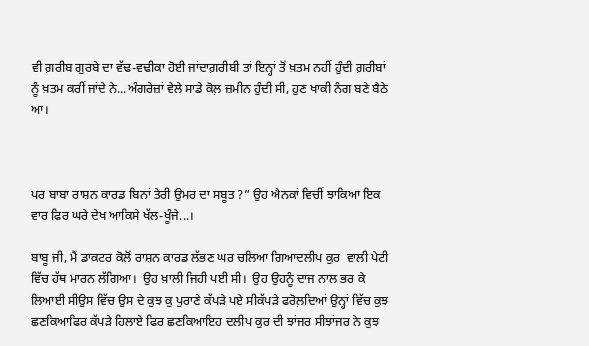ਵੀ ਗ਼ਰੀਬ ਗੁਰਬੇ ਦਾ ਵੱਢ-ਵਢੀਕਾ ਹੋਈ ਜਾਂਦਾਗ਼ਰੀਬੀ ਤਾਂ ਇਨ੍ਹਾਂ ਤੋਂ ਖ਼ਤਮ ਨਹੀਂ ਹੁੰਦੀ ਗ਼ਰੀਬਾਂ ਨੂੰ ਖ਼ਤਮ ਕਰੀਂ ਜਾਂਦੇ ਨੇ...ਅੰਗਰੇਜ਼ਾਂ ਵੇਲੇ ਸਾਡੇ ਕੋਲ਼ ਜ਼ਮੀਨ ਹੁੰਦੀ ਸੀ, ਹੁਣ ਖਾਕੀ ਨੰਗ ਬਣੇ ਬੈਠੇ ਆ।



ਪਰ ਬਾਬਾ ਰਾਸ਼ਨ ਕਾਰਡ ਬਿਨਾਂ ਤੇਰੀ ਉਮਰ ਦਾ ਸਬੂਤ ?” ਉਹ ਐਨਕਾਂ ਵਿਚੀਂ ਝਾਕਿਆ ਇਕ ਵਾਰ ਫਿਰ ਘਰੇ ਦੇਖ ਆਕਿਸੇ ਖੱਲ-ਖੂੰਜੇ...।

ਬਾਬੂ ਜੀ, ਮੈਂ ਡਾਕਟਰ ਕੋਲੋਂ ਰਾਸ਼ਨ ਕਾਰਡ ਲੱਭਣ ਘਰ ਚਲਿਆ ਗਿਆਦਲੀਪ ਕੁਰ  ਵਾਲੀ ਪੇਟੀ ਵਿੱਚ ਹੱਥ ਮਾਰਨ ਲੱਗਿਆ।  ਉਹ ਖ਼ਾਲੀ ਜਿਹੀ ਪਈ ਸੀ।  ਉਹ ਉਹਨੂੰ ਦਾਜ ਨਾਲ ਭਰ ਕੇ ਲਿਆਈ ਸੀਉਸ ਵਿੱਚ ਉਸ ਦੇ ਕੁਝ ਕੁ ਪੁਰਾਣੇ ਕੱਪੜੇ ਪਏ ਸੀਕੱਪੜੇ ਫਰੋਲ਼ਦਿਆਂ ਉਨ੍ਹਾਂ ਵਿੱਚ ਕੁਝ ਛਣਕਿਆਫਿਰ ਕੱਪੜੇ ਹਿਲਾਏ ਫਿਰ ਛਣਕਿਆਇਹ ਦਲੀਪ ਕੁਰ ਦੀ ਝਾਂਜਰ ਸੀਝਾਂਜਰ ਨੇ ਕੁਝ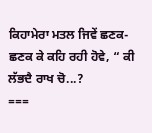ਕਿਹਾਮੇਰਾ ਮਤਲ ਜਿਵੇਂ ਛਣਕ-ਛਣਕ ਕੇ ਕਹਿ ਰਹੀ ਹੋਵੇ, “ ਕੀ ਲੱਭਦੈ ਰਾਖ ਚੋ...?
===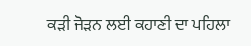ਕੜੀ ਜੋੜਨ ਲਈ ਕਹਾਣੀ ਦਾ ਪਹਿਲਾ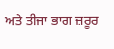ਅਤੇ ਤੀਜਾ ਭਾਗ ਜ਼ਰੂਰ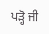ਪੜ੍ਹੋ ਜੀ